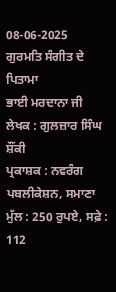08-06-2025
ਗੁਰਮਤਿ ਸੰਗੀਤ ਦੇ ਪਿਤਾਮਾ
ਭਾਈ ਮਰਦਾਨਾ ਜੀ
ਲੇਖਕ : ਗੁਲਜ਼ਾਰ ਸਿੰਘ ਸ਼ੌਂਕੀ
ਪ੍ਰਕਾਸ਼ਕ : ਨਵਰੰਗ ਪਬਲੀਕੇਸ਼ਨ, ਸਮਾਣਾ
ਮੁੱਲ : 250 ਰੁਪਏ, ਸਫ਼ੇ : 112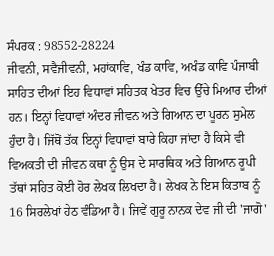ਸੰਪਰਕ : 98552-28224
ਜੀਵਨੀ, ਸਵੈਜੀਵਨੀ, ਮਹਾਂਕਾਵਿ, ਖੰਡ ਕਾਵਿ, ਅਖੰਡ ਕਾਵਿ ਪੰਜਾਬੀ ਸਾਹਿਤ ਦੀਆਂ ਇਹ ਵਿਧਾਵਾਂ ਸਹਿਤਕ ਖੇਤਰ ਵਿਚ ਉੱਚੇ ਮਿਆਰ ਦੀਆਂ ਹਨ। ਇਨ੍ਹਾਂ ਵਿਧਾਵਾਂ ਅੰਦਰ ਜੀਵਨ ਅਤੇ ਗਿਆਨ ਦਾ ਪੂਰਨ ਸੁਮੇਲ ਹੁੰਦਾ ਹੈ। ਜਿੱਥੋਂ ਤੱਕ ਇਨ੍ਹਾਂ ਵਿਧਾਵਾਂ ਬਾਰੇ ਕਿਹਾ ਜਾਂਦਾ ਹੈ ਕਿਸੇ ਵੀ ਵਿਅਕਤੀ ਦੀ ਜੀਵਨ ਕਥਾ ਨੂੰ ਉਸ ਦੇ ਸਾਰਥਿਕ ਅਤੇ ਗਿਆਨ ਰੂਪੀ ਤੱਥਾਂ ਸਹਿਤ ਕੋਈ ਹੋਰ ਲੇਖਕ ਲਿਖਦਾ ਹੈ। ਲੇਖਕ ਨੇ ਇਸ ਕਿਤਾਬ ਨੂੰ 16 ਸਿਰਲੇਖਾਂ ਹੇਠ ਵੰਡਿਆ ਹੈ। ਜਿਵੇਂ ਗੁਰੂ ਨਾਨਕ ਦੇਵ ਜੀ ਦੀ 'ਜਾਗੋ'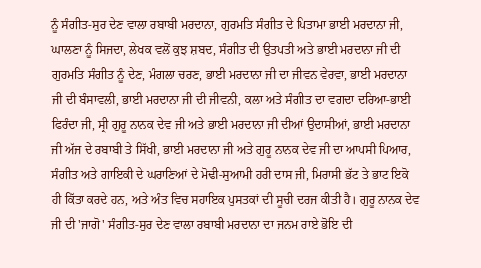ਨੂੰ ਸੰਗੀਤ-ਸੁਰ ਦੇਣ ਵਾਲਾ ਰਬਾਬੀ ਮਰਦਾਨਾ, ਗੁਰਮਤਿ ਸੰਗੀਤ ਦੇ ਪਿਤਾਮਾ ਭਾਈ ਮਰਦਾਨਾ ਜੀ, ਘਾਲਣਾ ਨੂੰ ਸਿਜਦਾ, ਲੇਖਕ ਵਲੋਂ ਕੁਝ ਸ਼ਬਦ, ਸੰਗੀਤ ਦੀ ਉਤਪਤੀ ਅਤੇ ਭਾਈ ਮਰਦਾਨਾ ਜੀ ਦੀ ਗੁਰਮਤਿ ਸੰਗੀਤ ਨੂੰ ਦੇਣ, ਮੰਗਲਾ ਚਰਣ, ਭਾਈ ਮਰਦਾਨਾ ਜੀ ਦਾ ਜੀਵਨ ਵੇਰਵਾ, ਭਾਈ ਮਰਦਾਨਾ ਜੀ ਦੀ ਬੰਸਾਵਲੀ, ਭਾਈ ਮਰਦਾਨਾ ਜੀ ਦੀ ਜੀਵਨੀ, ਕਲਾ ਅਤੇ ਸੰਗੀਤ ਦਾ ਵਗਦਾ ਦਰਿਆ-ਭਾਈ ਫਿਰੰਦਾ ਜੀ, ਸ੍ਰੀ ਗੁਰੂ ਨਾਨਕ ਦੇਵ ਜੀ ਅਤੇ ਭਾਈ ਮਰਦਾਨਾ ਜੀ ਦੀਆਂ ਉਦਾਸੀਆਂ, ਭਾਈ ਮਰਦਾਨਾ ਜੀ ਅੱਜ ਦੇ ਰਬਾਬੀ ਤੇ ਸਿੱਖੀ, ਭਾਈ ਮਰਦਾਨਾ ਜੀ ਅਤੇ ਗੁਰੂ ਨਾਨਕ ਦੇਵ ਜੀ ਦਾ ਆਪਸੀ ਪਿਆਰ, ਸੰਗੀਤ ਅਤੇ ਗਾਇਕੀ ਦੇ ਘਰਾਣਿਆਂ ਦੇ ਮੋਢੀ-ਸੁਆਮੀ ਹਰੀ ਦਾਸ ਜੀ, ਮਿਰਾਸੀ ਭੱਟ ਤੇ ਭਾਟ ਇਕੋ ਹੀ ਕਿੱਤਾ ਕਰਦੇ ਹਨ, ਅਤੇ ਅੰਤ ਵਿਚ ਸਹਾਇਕ ਪੁਸਤਕਾਂ ਦੀ ਸੂਚੀ ਦਰਜ ਕੀਤੀ ਹੈ। ਗੁਰੂ ਨਾਨਕ ਦੇਵ ਜੀ ਦੀ 'ਜਾਗੋ' ਸੰਗੀਤ-ਸੁਰ ਦੇਣ ਵਾਲਾ ਰਬਾਬੀ ਮਰਦਾਨਾ ਦਾ ਜਨਮ ਰਾਏ ਭੋਇ ਦੀ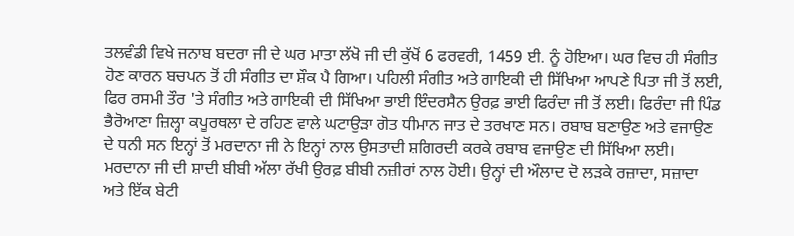ਤਲਵੰਡੀ ਵਿਖੇ ਜਨਾਬ ਬਦਰਾ ਜੀ ਦੇ ਘਰ ਮਾਤਾ ਲੱਖੋ ਜੀ ਦੀ ਕੁੱਖੋਂ 6 ਫਰਵਰੀ, 1459 ਈ. ਨੂੰ ਹੋਇਆ। ਘਰ ਵਿਚ ਹੀ ਸੰਗੀਤ ਹੋਣ ਕਾਰਨ ਬਚਪਨ ਤੋਂ ਹੀ ਸੰਗੀਤ ਦਾ ਸ਼ੌਕ ਪੈ ਗਿਆ। ਪਹਿਲੀ ਸੰਗੀਤ ਅਤੇ ਗਾਇਕੀ ਦੀ ਸਿੱਖਿਆ ਆਪਣੇ ਪਿਤਾ ਜੀ ਤੋਂ ਲਈ, ਫਿਰ ਰਸਮੀ ਤੌਰ 'ਤੇ ਸੰਗੀਤ ਅਤੇ ਗਾਇਕੀ ਦੀ ਸਿੱਖਿਆ ਭਾਈ ਇੰਦਰਸੈਨ ਉਰਫ਼ ਭਾਈ ਫਿਰੰਦਾ ਜੀ ਤੋਂ ਲਈ। ਫਿਰੰਦਾ ਜੀ ਪਿੰਡ ਭੈਰੋਆਣਾ ਜ਼ਿਲ੍ਹਾ ਕਪੂਰਥਲਾ ਦੇ ਰਹਿਣ ਵਾਲੇ ਘਟਾਉੜਾ ਗੋਤ ਧੀਮਾਨ ਜਾਤ ਦੇ ਤਰਖਾਣ ਸਨ। ਰਬਾਬ ਬਣਾਉਣ ਅਤੇ ਵਜਾਉਣ ਦੇ ਧਨੀ ਸਨ ਇਨ੍ਹਾਂ ਤੋਂ ਮਰਦਾਨਾ ਜੀ ਨੇ ਇਨ੍ਹਾਂ ਨਾਲ ਉਸਤਾਦੀ ਸ਼ਗਿਰਦੀ ਕਰਕੇ ਰਬਾਬ ਵਜਾਉਣ ਦੀ ਸਿੱਖਿਆ ਲਈ। ਮਰਦਾਨਾ ਜੀ ਦੀ ਸ਼ਾਦੀ ਬੀਬੀ ਅੱਲਾ ਰੱਖੀ ਉਰਫ਼ ਬੀਬੀ ਨਜ਼ੀਰਾਂ ਨਾਲ ਹੋਈ। ਉਨ੍ਹਾਂ ਦੀ ਔਲਾਦ ਦੋ ਲੜਕੇ ਰਜ਼ਾਦਾ, ਸਜ਼ਾਦਾ ਅਤੇ ਇੱਕ ਬੇਟੀ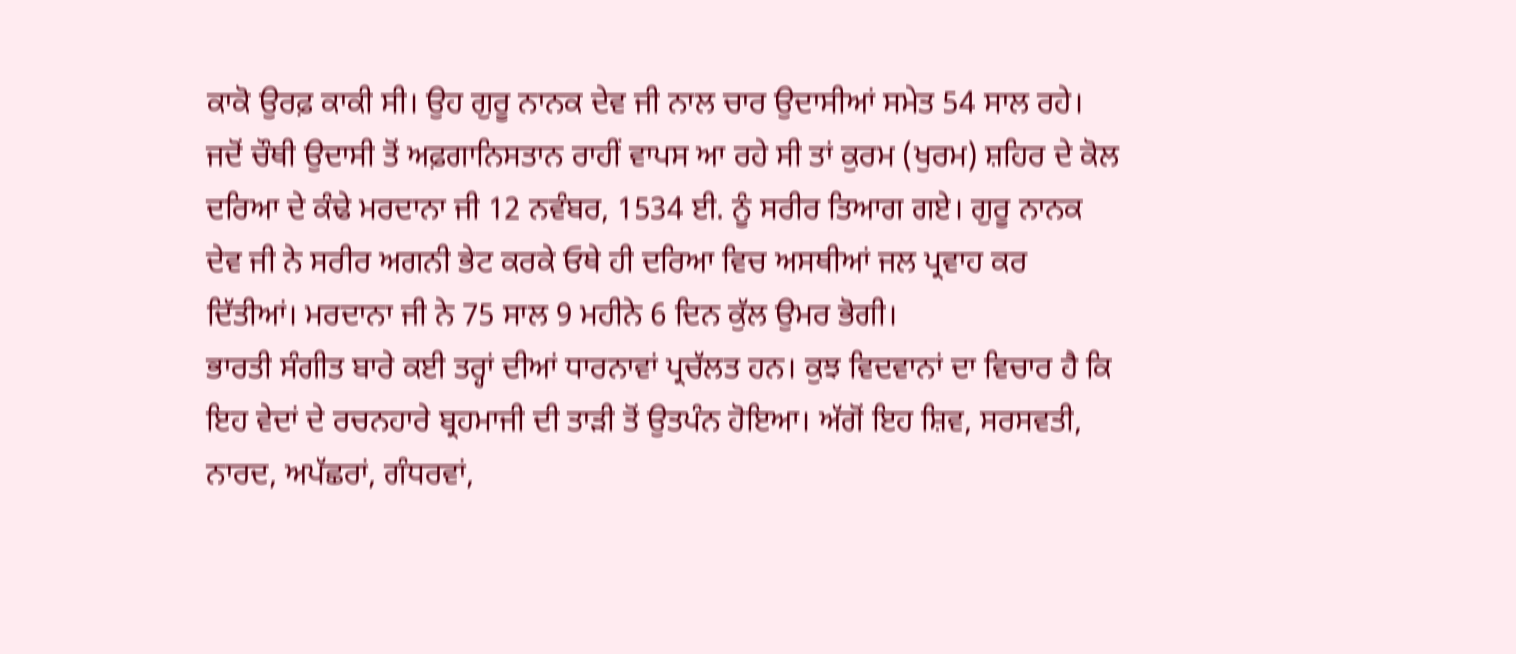ਕਾਕੋ ਉਰਫ਼ ਕਾਕੀ ਸੀ। ਉਹ ਗੁਰੂ ਨਾਨਕ ਦੇਵ ਜੀ ਨਾਲ ਚਾਰ ਉਦਾਸੀਆਂ ਸਮੇਤ 54 ਸਾਲ ਰਹੇ। ਜਦੋਂ ਚੌਥੀ ਉਦਾਸੀ ਤੋਂ ਅਫ਼ਗਾਨਿਸਤਾਨ ਰਾਹੀਂ ਵਾਪਸ ਆ ਰਹੇ ਸੀ ਤਾਂ ਕੁਰਮ (ਖੁਰਮ) ਸ਼ਹਿਰ ਦੇ ਕੋਲ ਦਰਿਆ ਦੇ ਕੰਢੇ ਮਰਦਾਨਾ ਜੀ 12 ਨਵੰਬਰ, 1534 ਈ. ਨੂੰ ਸਰੀਰ ਤਿਆਗ ਗਏ। ਗੁਰੂ ਨਾਨਕ ਦੇਵ ਜੀ ਨੇ ਸਰੀਰ ਅਗਨੀ ਭੇਟ ਕਰਕੇ ਓਥੇ ਹੀ ਦਰਿਆ ਵਿਚ ਅਸਥੀਆਂ ਜਲ ਪ੍ਰਵਾਹ ਕਰ ਦਿੱਤੀਆਂ। ਮਰਦਾਨਾ ਜੀ ਨੇ 75 ਸਾਲ 9 ਮਹੀਨੇ 6 ਦਿਨ ਕੁੱਲ ਉਮਰ ਭੋਗੀ।
ਭਾਰਤੀ ਸੰਗੀਤ ਬਾਰੇ ਕਈ ਤਰ੍ਹਾਂ ਦੀਆਂ ਧਾਰਨਾਵਾਂ ਪ੍ਰਚੱਲਤ ਹਨ। ਕੁਝ ਵਿਦਵਾਨਾਂ ਦਾ ਵਿਚਾਰ ਹੈ ਕਿ ਇਹ ਵੇਦਾਂ ਦੇ ਰਚਨਹਾਰੇ ਬ੍ਰਹਮਾਜੀ ਦੀ ਤਾੜੀ ਤੋਂ ਉਤਪੰਨ ਹੋਇਆ। ਅੱਗੋਂ ਇਹ ਸ਼ਿਵ, ਸਰਸਵਤੀ, ਨਾਰਦ, ਅਪੱਛਰਾਂ, ਗੰਧਰਵਾਂ,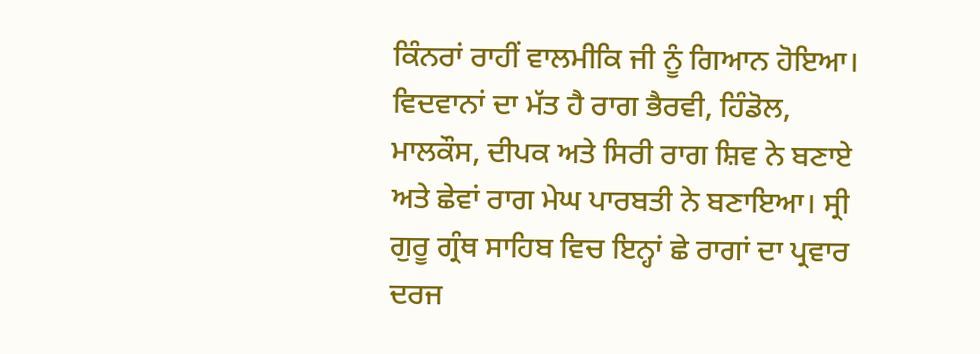ਕਿੰਨਰਾਂ ਰਾਹੀਂ ਵਾਲਮੀਕਿ ਜੀ ਨੂੰ ਗਿਆਨ ਹੋਇਆ। ਵਿਦਵਾਨਾਂ ਦਾ ਮੱਤ ਹੈ ਰਾਗ ਭੈਰਵੀ, ਹਿੰਡੋਲ, ਮਾਲਕੌਸ, ਦੀਪਕ ਅਤੇ ਸਿਰੀ ਰਾਗ ਸ਼ਿਵ ਨੇ ਬਣਾਏ ਅਤੇ ਛੇਵਾਂ ਰਾਗ ਮੇਘ ਪਾਰਬਤੀ ਨੇ ਬਣਾਇਆ। ਸ੍ਰੀ ਗੁਰੂ ਗ੍ਰੰਥ ਸਾਹਿਬ ਵਿਚ ਇਨ੍ਹਾਂ ਛੇ ਰਾਗਾਂ ਦਾ ਪ੍ਰਵਾਰ ਦਰਜ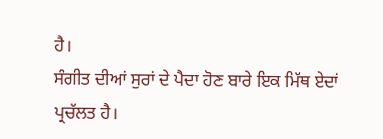ਹੈ।
ਸੰਗੀਤ ਦੀਆਂ ਸੁਰਾਂ ਦੇ ਪੈਦਾ ਹੋਣ ਬਾਰੇ ਇਕ ਮਿੱਥ ਏਦਾਂ ਪ੍ਰਚੱਲਤ ਹੈ।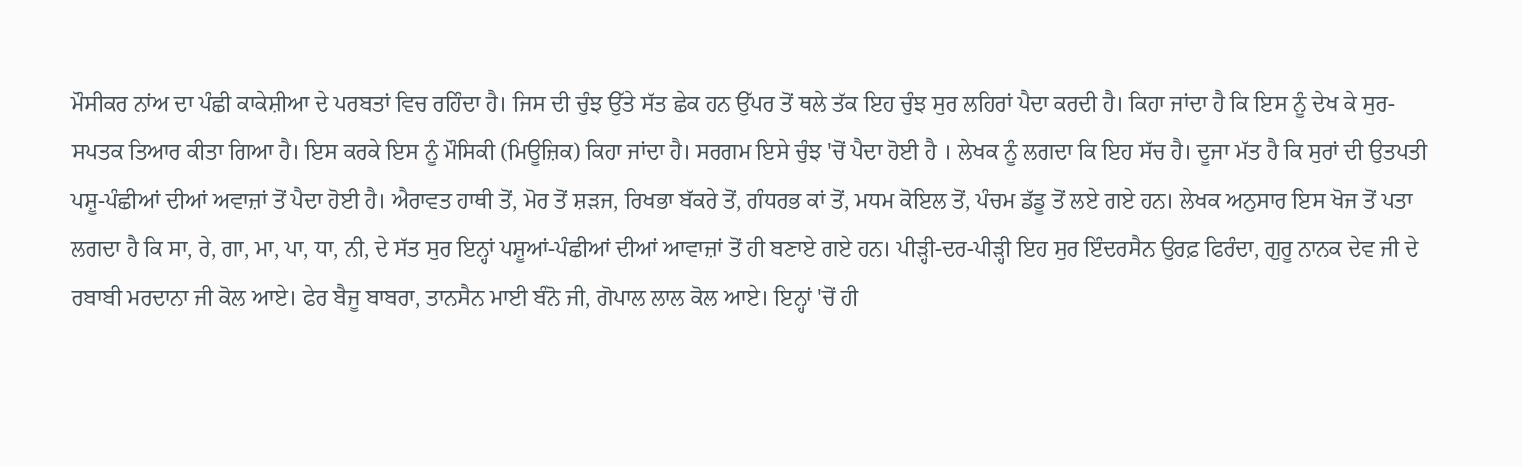ਮੌਸੀਕਰ ਨਾਂਅ ਦਾ ਪੰਛੀ ਕਾਕੇਸ਼ੀਆ ਦੇ ਪਰਬਤਾਂ ਵਿਚ ਰਹਿੰਦਾ ਹੈ। ਜਿਸ ਦੀ ਚੁੰਝ ਉੱਤੇ ਸੱਤ ਛੇਕ ਹਨ ਉੱਪਰ ਤੋਂ ਥਲੇ ਤੱਕ ਇਹ ਚੁੰਝ ਸੁਰ ਲਹਿਰਾਂ ਪੈਦਾ ਕਰਦੀ ਹੈ। ਕਿਹਾ ਜਾਂਦਾ ਹੈ ਕਿ ਇਸ ਨੂੰ ਦੇਖ ਕੇ ਸੁਰ-ਸਪਤਕ ਤਿਆਰ ਕੀਤਾ ਗਿਆ ਹੈ। ਇਸ ਕਰਕੇ ਇਸ ਨੂੰ ਮੌਸਿਕੀ (ਮਿਊਜ਼ਿਕ) ਕਿਹਾ ਜਾਂਦਾ ਹੈ। ਸਰਗਮ ਇਸੇ ਚੁੰਝ 'ਚੋਂ ਪੈਦਾ ਹੋਈ ਹੈ । ਲੇਖਕ ਨੂੰ ਲਗਦਾ ਕਿ ਇਹ ਸੱਚ ਹੈ। ਦੂਜਾ ਮੱਤ ਹੈ ਕਿ ਸੁਰਾਂ ਦੀ ਉਤਪਤੀ ਪਸ਼ੂ-ਪੰਛੀਆਂ ਦੀਆਂ ਅਵਾਜ਼ਾਂ ਤੋਂ ਪੈਦਾ ਹੋਈ ਹੈ। ਐਰਾਵਤ ਹਾਥੀ ਤੋਂ, ਮੋਰ ਤੋਂ ਸ਼ੜਜ, ਰਿਖਭਾ ਬੱਕਰੇ ਤੋਂ, ਗੰਧਰਭ ਕਾਂ ਤੋਂ, ਮਧਮ ਕੋਇਲ ਤੋਂ, ਪੰਚਮ ਡੱਡੂ ਤੋਂ ਲਏ ਗਏ ਹਨ। ਲੇਖਕ ਅਨੁਸਾਰ ਇਸ ਖੋਜ ਤੋਂ ਪਤਾ ਲਗਦਾ ਹੈ ਕਿ ਸਾ, ਰੇ, ਗਾ, ਮਾ, ਪਾ, ਧਾ, ਨੀ, ਦੇ ਸੱਤ ਸੁਰ ਇਨ੍ਹਾਂ ਪਸ਼ੂਆਂ-ਪੰਛੀਆਂ ਦੀਆਂ ਆਵਾਜ਼ਾਂ ਤੋਂ ਹੀ ਬਣਾਏ ਗਏ ਹਨ। ਪੀੜ੍ਹੀ-ਦਰ-ਪੀੜ੍ਹੀ ਇਹ ਸੁਰ ਇੰਦਰਸੈਨ ਉਰਫ਼ ਫਿਰੰਦਾ, ਗੁਰੂ ਨਾਨਕ ਦੇਵ ਜੀ ਦੇ ਰਬਾਬੀ ਮਰਦਾਨਾ ਜੀ ਕੋਲ ਆਏ। ਫੇਰ ਬੈਜੂ ਬਾਬਰਾ, ਤਾਨਸੈਨ ਮਾਈ ਬੰਨੋ ਜੀ, ਗੋਪਾਲ ਲਾਲ ਕੋਲ ਆਏ। ਇਨ੍ਹਾਂ 'ਚੋਂ ਹੀ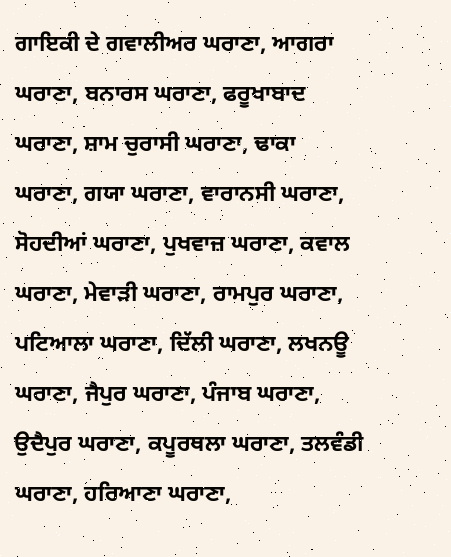ਗਾਇਕੀ ਦੇ ਗਵਾਲੀਅਰ ਘਰਾਣਾ, ਆਗਰਾ ਘਰਾਣਾ, ਬਨਾਰਸ ਘਰਾਣਾ, ਫਰੂਖਾਬਾਦ ਘਰਾਣਾ, ਸ਼ਾਮ ਚੁਰਾਸੀ ਘਰਾਣਾ, ਢਾਕਾ ਘਰਾਣਾ, ਗਯਾ ਘਰਾਣਾ, ਵਾਰਾਨਸੀ ਘਰਾਣਾ, ਸੋਹਦੀਆਂ ਘਰਾਣਾ, ਪੁਖਵਾਜ਼ ਘਰਾਣਾ, ਕਵਾਲ ਘਰਾਣਾ, ਮੇਵਾੜੀ ਘਰਾਣਾ, ਰਾਮਪੁਰ ਘਰਾਣਾ, ਪਟਿਆਲਾ ਘਰਾਣਾ, ਦਿੱਲੀ ਘਰਾਣਾ, ਲਖਨਊ ਘਰਾਣਾ, ਜੈਪੁਰ ਘਰਾਣਾ, ਪੰਜਾਬ ਘਰਾਣਾ, ਉਦੈਪੁਰ ਘਰਾਣਾ, ਕਪੂਰਥਲਾ ਘਰਾਣਾ, ਤਲਵੰਡੀ ਘਰਾਣਾ, ਹਰਿਆਣਾ ਘਰਾਣਾ,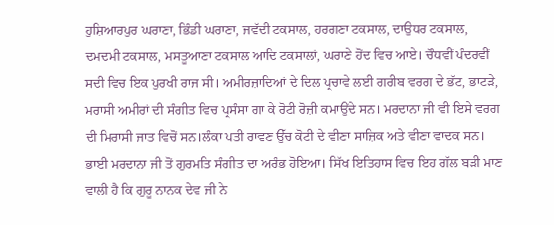ਹੁਸ਼ਿਆਰਪੁਰ ਘਰਾਣਾ, ਭਿੰਡੀ ਘਰਾਣਾ, ਜਵੱਦੀ ਟਕਸਾਲ, ਹਰਗਣਾ ਟਕਸਾਲ, ਦਾਉਧਰ ਟਕਸਾਲ, ਦਮਦਮੀ ਟਕਸਾਲ, ਮਸਤੂਆਣਾ ਟਕਸਾਲ ਆਦਿ ਟਕਸਾਲਾਂ, ਘਰਾਣੇ ਹੋਂਦ ਵਿਚ ਆਏ। ਚੌਧਵੀਂ ਪੰਦਰਵੀਂ ਸਦੀ ਵਿਚ ਇਕ ਪੁਰਖੀ ਰਾਜ ਸੀ। ਅਮੀਰਜ਼ਾਦਿਆਂ ਦੇ ਦਿਲ ਪ੍ਰਚਾਵੇ ਲਈ ਗਰੀਬ ਵਰਗ ਦੇ ਭੱਟ, ਭਾਟੜੇ, ਮਰਾਸੀ ਅਮੀਰਾਂ ਦੀ ਸੰਗੀਤ ਵਿਚ ਪ੍ਰਸੰਸਾ ਗਾ ਕੇ ਰੋਟੀ ਰੋਜ਼ੀ ਕਮਾਉਂਦੇ ਸਨ। ਮਰਦਾਨਾ ਜੀ ਵੀ ਇਸੇ ਵਰਗ ਦੀ ਮਿਰਾਸੀ ਜਾਤ ਵਿਚੋਂ ਸਨ।ਲੰਕਾ ਪਤੀ ਰਾਵਣ ਉੱਚ ਕੋਟੀ ਦੇ ਵੀਣਾ ਸਾਜ਼ਿਕ ਅਤੇ ਵੀਣਾ ਵਾਦਕ ਸਨ। ਭਾਈ ਮਰਦਾਨਾ ਜੀ ਤੋਂ ਗੁਰਮਤਿ ਸੰਗੀਤ ਦਾ ਅਰੰਭ ਹੋਇਆ। ਸਿੱਖ ਇਤਿਹਾਸ ਵਿਚ ਇਹ ਗੱਲ ਬੜੀ ਮਾਣ ਵਾਲੀ ਹੈ ਕਿ ਗੁਰੂ ਨਾਨਕ ਦੇਵ ਜੀ ਨੇ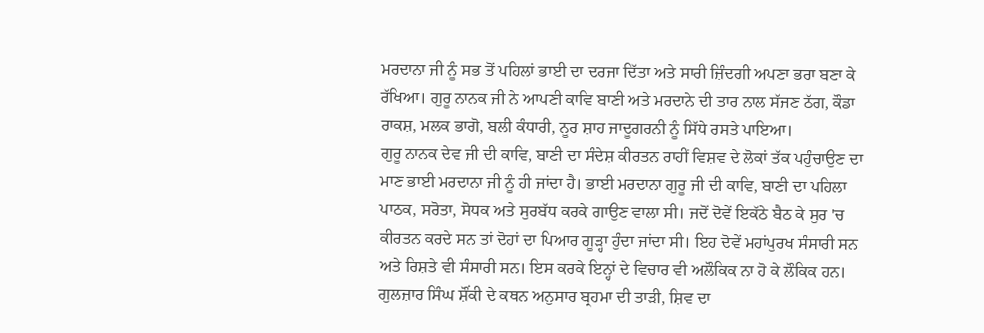ਮਰਦਾਨਾ ਜੀ ਨੂੰ ਸਭ ਤੋਂ ਪਹਿਲਾਂ ਭਾਈ ਦਾ ਦਰਜਾ ਦਿੱਤਾ ਅਤੇ ਸਾਰੀ ਜ਼ਿੰਦਗੀ ਅਪਣਾ ਭਰਾ ਬਣਾ ਕੇ ਰੱਖਿਆ। ਗੁਰੂ ਨਾਨਕ ਜੀ ਨੇ ਆਪਣੀ ਕਾਵਿ ਬਾਣੀ ਅਤੇ ਮਰਦਾਨੇ ਦੀ ਤਾਰ ਨਾਲ ਸੱਜਣ ਠੱਗ, ਕੌਡਾ ਰਾਕਸ਼, ਮਲਕ ਭਾਗੋ, ਬਲੀ ਕੰਧਾਰੀ, ਨੂਰ ਸ਼ਾਹ ਜਾਦੂਗਰਨੀ ਨੂੰ ਸਿੱਧੇ ਰਸਤੇ ਪਾਇਆ।
ਗੁਰੂ ਨਾਨਕ ਦੇਵ ਜੀ ਦੀ ਕਾਵਿ, ਬਾਣੀ ਦਾ ਸੰਦੇਸ਼ ਕੀਰਤਨ ਰਾਹੀਂ ਵਿਸ਼ਵ ਦੇ ਲੋਕਾਂ ਤੱਕ ਪਹੁੰਚਾਉਣ ਦਾ ਮਾਣ ਭਾਈ ਮਰਦਾਨਾ ਜੀ ਨੂੰ ਹੀ ਜਾਂਦਾ ਹੈ। ਭਾਈ ਮਰਦਾਨਾ ਗੁਰੂ ਜੀ ਦੀ ਕਾਵਿ, ਬਾਣੀ ਦਾ ਪਹਿਲਾ ਪਾਠਕ, ਸਰੋਤਾ, ਸੋਧਕ ਅਤੇ ਸੁਰਬੱਧ ਕਰਕੇ ਗਾਉਣ ਵਾਲਾ ਸੀ। ਜਦੋਂ ਦੋਵੇਂ ਇਕੱਠੇ ਬੈਠ ਕੇ ਸੁਰ 'ਚ ਕੀਰਤਨ ਕਰਦੇ ਸਨ ਤਾਂ ਦੋਹਾਂ ਦਾ ਪਿਆਰ ਗੂੜ੍ਹਾ ਹੁੰਦਾ ਜਾਂਦਾ ਸੀ। ਇਹ ਦੋਵੇਂ ਮਹਾਂਪੁਰਖ ਸੰਸਾਰੀ ਸਨ ਅਤੇ ਰਿਸ਼ਤੇ ਵੀ ਸੰਸਾਰੀ ਸਨ। ਇਸ ਕਰਕੇ ਇਨ੍ਹਾਂ ਦੇ ਵਿਚਾਰ ਵੀ ਅਲੌਕਿਕ ਨਾ ਹੋ ਕੇ ਲੌਕਿਕ ਹਨ।
ਗੁਲਜ਼ਾਰ ਸਿੰਘ ਸ਼ੌਂਕੀ ਦੇ ਕਥਨ ਅਨੁਸਾਰ ਬ੍ਰਹਮਾ ਦੀ ਤਾੜੀ, ਸ਼ਿਵ ਦਾ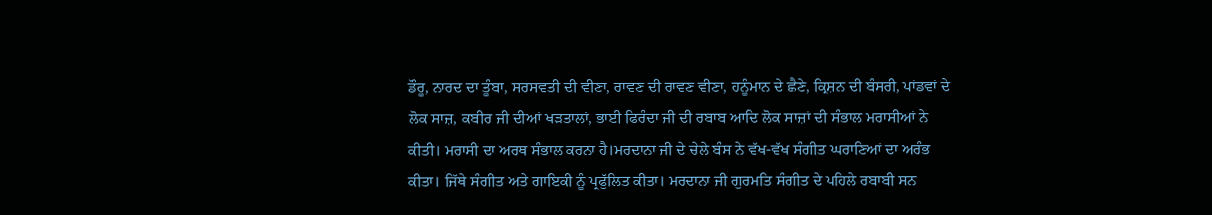ਡੌਰੂ, ਨਾਰਦ ਦਾ ਤੂੰਬਾ, ਸਰਸਵਤੀ ਦੀ ਵੀਣਾ, ਰਾਵਣ ਦੀ ਰਾਵਣ ਵੀਣਾ, ਹਨੂੰਮਾਨ ਦੇ ਛੈਣੇ, ਕ੍ਰਿਸ਼ਨ ਦੀ ਬੰਸਰੀ, ਪਾਂਡਵਾਂ ਦੇ ਲੋਕ ਸਾਜ਼, ਕਬੀਰ ਜੀ ਦੀਆਂ ਖੜਤਾਲਾਂ, ਭਾਈ ਫਿਰੰਦਾ ਜੀ ਦੀ ਰਬਾਬ ਆਦਿ ਲੋਕ ਸਾਜ਼ਾਂ ਦੀ ਸੰਭਾਲ ਮਰਾਸੀਆਂ ਨੇ ਕੀਤੀ। ਮਰਾਸੀ ਦਾ ਅਰਥ ਸੰਭਾਲ ਕਰਨਾ ਹੈ।ਮਰਦਾਨਾ ਜੀ ਦੇ ਚੇਲੇ ਬੰਸ ਨੇ ਵੱਖ-ਵੱਖ ਸੰਗੀਤ ਘਰਾਣਿਆਂ ਦਾ ਅਰੰਭ ਕੀਤਾ। ਜਿੱਥੇ ਸੰਗੀਤ ਅਤੇ ਗਾਇਕੀ ਨੂੰ ਪ੍ਰਫੁੱਲਿਤ ਕੀਤਾ। ਮਰਦਾਨਾ ਜੀ ਗੁਰਮਤਿ ਸੰਗੀਤ ਦੇ ਪਹਿਲੇ ਰਬਾਬੀ ਸਨ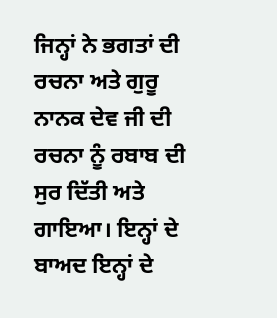ਜਿਨ੍ਹਾਂ ਨੇ ਭਗਤਾਂ ਦੀ ਰਚਨਾ ਅਤੇ ਗੁਰੂ ਨਾਨਕ ਦੇਵ ਜੀ ਦੀ ਰਚਨਾ ਨੂੰ ਰਬਾਬ ਦੀ ਸੁਰ ਦਿੱਤੀ ਅਤੇ ਗਾਇਆ। ਇਨ੍ਹਾਂ ਦੇ ਬਾਅਦ ਇਨ੍ਹਾਂ ਦੇ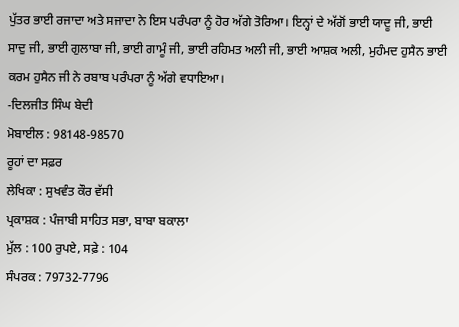ਪੁੱਤਰ ਭਾਈ ਰਜਾਦਾ ਅਤੇ ਸਜਾਦਾ ਨੇ ਇਸ ਪਰੰਪਰਾ ਨੂੰ ਹੋਰ ਅੱਗੇ ਤੋਰਿਆ। ਇਨ੍ਹਾਂ ਦੇ ਅੱਗੋਂ ਭਾਈ ਯਾਦੂ ਜੀ, ਭਾਈ ਸਾਦੁ ਜੀ, ਭਾਈ ਗੁਲਾਬਾ ਜੀ, ਭਾਈ ਗਾਮੂੰ ਜੀ, ਭਾਈ ਰਹਿਮਤ ਅਲੀ ਜੀ, ਭਾਈ ਆਸ਼ਕ ਅਲੀ, ਮੁਹੰਮਦ ਹੁਸੈਨ ਭਾਈ ਕਰਮ ਹੁਸੈਨ ਜੀ ਨੇ ਰਬਾਬ ਪਰੰਪਰਾ ਨੂੰ ਅੱਗੇ ਵਧਾਇਆ।
-ਦਿਲਜੀਤ ਸਿੰਘ ਬੇਦੀ
ਮੋਬਾਈਲ : 98148-98570
ਰੂਹਾਂ ਦਾ ਸਫ਼ਰ
ਲੇਖਿਕਾ : ਸੁਖਵੰਤ ਕੌਰ ਵੱਸੀ
ਪ੍ਰਕਾਸ਼ਕ : ਪੰਜਾਬੀ ਸਾਹਿਤ ਸਭਾ, ਬਾਬਾ ਬਕਾਲਾ
ਮੁੱਲ : 100 ਰੁਪਏ, ਸਫ਼ੇ : 104
ਸੰਪਰਕ : 79732-7796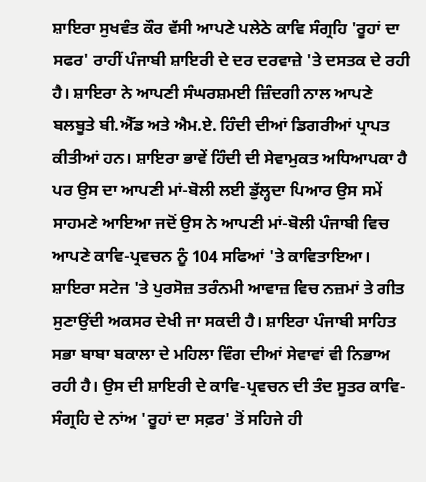ਸ਼ਾਇਰਾ ਸੁਖਵੰਤ ਕੌਰ ਵੱਸੀ ਆਪਣੇ ਪਲੇਠੇ ਕਾਵਿ ਸੰਗ੍ਰਹਿ 'ਰੂਹਾਂ ਦਾ ਸਫਰ' ਰਾਹੀਂ ਪੰਜਾਬੀ ਸ਼ਾਇਰੀ ਦੇ ਦਰ ਦਰਵਾਜ਼ੇ 'ਤੇ ਦਸਤਕ ਦੇ ਰਹੀ ਹੈ। ਸ਼ਾਇਰਾ ਨੇ ਆਪਣੀ ਸੰਘਰਸ਼ਮਈ ਜ਼ਿੰਦਗੀ ਨਾਲ ਆਪਣੇ ਬਲਬੂਤੇ ਬੀ.ਐੱਡ ਅਤੇ ਐਮ.ਏ. ਹਿੰਦੀ ਦੀਆਂ ਡਿਗਰੀਆਂ ਪ੍ਰਾਪਤ ਕੀਤੀਆਂ ਹਨ। ਸ਼ਾਇਰਾ ਭਾਵੇਂ ਹਿੰਦੀ ਦੀ ਸੇਵਾਮੁਕਤ ਅਧਿਆਪਕਾ ਹੈ ਪਰ ਉਸ ਦਾ ਆਪਣੀ ਮਾਂ-ਬੋਲੀ ਲਈ ਡੁੱਲ੍ਹਦਾ ਪਿਆਰ ਉਸ ਸਮੇਂ ਸਾਹਮਣੇ ਆਇਆ ਜਦੋਂ ਉਸ ਨੇ ਆਪਣੀ ਮਾਂ-ਬੋਲੀ ਪੰਜਾਬੀ ਵਿਚ ਆਪਣੇ ਕਾਵਿ-ਪ੍ਰਵਚਨ ਨੂੰ 104 ਸਫਿਆਂ 'ਤੇ ਕਾਵਿਤਾਇਆ। ਸ਼ਾਇਰਾ ਸਟੇਜ 'ਤੇ ਪੁਰਸੋਜ਼ ਤਰੰਨਮੀ ਆਵਾਜ਼ ਵਿਚ ਨਜ਼ਮਾਂ ਤੇ ਗੀਤ ਸੁਣਾਉਂਦੀ ਅਕਸਰ ਦੇਖੀ ਜਾ ਸਕਦੀ ਹੈ। ਸ਼ਾਇਰਾ ਪੰਜਾਬੀ ਸਾਹਿਤ ਸਭਾ ਬਾਬਾ ਬਕਾਲਾ ਦੇ ਮਹਿਲਾ ਵਿੰਗ ਦੀਆਂ ਸੇਵਾਵਾਂ ਵੀ ਨਿਭਾਅ ਰਹੀ ਹੈ। ਉਸ ਦੀ ਸ਼ਾਇਰੀ ਦੇ ਕਾਵਿ-ਪ੍ਰਵਚਨ ਦੀ ਤੰਦ ਸੂਤਰ ਕਾਵਿ-ਸੰਗ੍ਰਹਿ ਦੇ ਨਾਂਅ 'ਰੂਹਾਂ ਦਾ ਸਫ਼ਰ' ਤੋਂ ਸਹਿਜੇ ਹੀ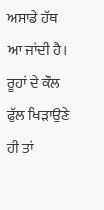ਅਸਾਡੇ ਹੱਥ ਆ ਜਾਂਦੀ ਹੈ। ਰੂਹਾਂ ਦੇ ਕੌਲ ਫੁੱਲ ਖਿੜਾਉਣੇ ਹੀ ਤਾਂ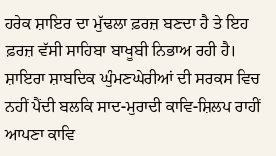ਹਰੇਕ ਸ਼ਾਇਰ ਦਾ ਮੁੱਢਲਾ ਫ਼ਰਜ਼ ਬਣਦਾ ਹੈ ਤੇ ਇਹ ਫ਼ਰਜ਼ ਵੱਸੀ ਸਾਹਿਬਾ ਬਾਖੂਬੀ ਨਿਭਾਅ ਰਹੀ ਹੈ। ਸ਼ਾਇਰਾ ਸ਼ਾਬਦਿਕ ਘੁੰਮਣਘੇਰੀਆਂ ਦੀ ਸਰਕਸ ਵਿਚ ਨਹੀਂ ਪੈਂਦੀ ਬਲਕਿ ਸਾਦ-ਮੁਰਾਦੀ ਕਾਵਿ-ਸ਼ਿਲਪ ਰਾਹੀਂ ਆਪਣਾ ਕਾਵਿ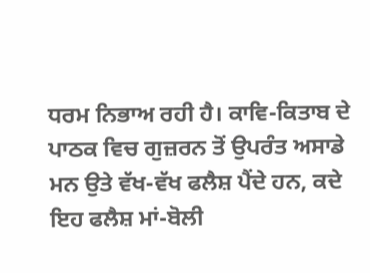ਧਰਮ ਨਿਭਾਅ ਰਹੀ ਹੈ। ਕਾਵਿ-ਕਿਤਾਬ ਦੇ ਪਾਠਕ ਵਿਚ ਗੁਜ਼ਰਨ ਤੋਂ ਉਪਰੰਤ ਅਸਾਡੇ ਮਨ ਉਤੇ ਵੱਖ-ਵੱਖ ਫਲੈਸ਼ ਪੈਂਦੇ ਹਨ, ਕਦੇ ਇਹ ਫਲੈਸ਼ ਮਾਂ-ਬੋਲੀ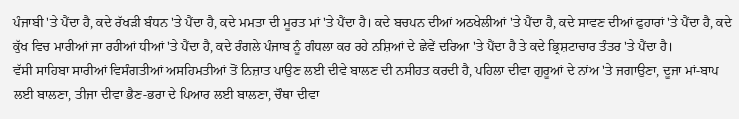ਪੰਜਾਬੀ 'ਤੇ ਪੈਂਦਾ ਹੈ, ਕਦੇ ਰੱਖੜੀ ਬੰਧਨ 'ਤੇ ਪੈਂਦਾ ਹੈ, ਕਦੇ ਮਮਤਾ ਦੀ ਮੂਰਤ ਮਾਂ 'ਤੇ ਪੈਂਦਾ ਹੈ। ਕਦੇ ਬਚਪਨ ਦੀਆਂ ਅਠਖੇਲੀਆਂ 'ਤੇ ਪੈਂਦਾ ਹੈ, ਕਦੇ ਸਾਵਣ ਦੀਆਂ ਫੁਹਾਰਾਂ 'ਤੇ ਪੈਂਦਾ ਹੈ, ਕਦੇ ਕੁੱਖ ਵਿਚ ਮਾਰੀਆਂ ਜਾ ਰਹੀਆਂ ਧੀਆਂ 'ਤੇ ਪੈਂਦਾ ਹੈ, ਕਦੇ ਰੰਗਲੇ ਪੰਜਾਬ ਨੂੰ ਗੰਧਲਾ ਕਰ ਰਹੇ ਨਸ਼ਿਆਂ ਦੇ ਛੇਵੇਂ ਦਰਿਆ 'ਤੇ ਪੈਂਦਾ ਹੈ ਤੇ ਕਦੇ ਭ੍ਰਿਸ਼ਟਾਚਾਰ ਤੰਤਰ 'ਤੇ ਪੈਂਦਾ ਹੈ।
ਵੱਸੀ ਸਾਹਿਬਾ ਸਾਰੀਆਂ ਵਿਸੰਗਤੀਆਂ ਅਸਹਿਮਤੀਆਂ ਤੋਂ ਨਿਜ਼ਾਤ ਪਾਉਣ ਲਈ ਦੀਵੇ ਬਾਲਣ ਦੀ ਨਸੀਹਤ ਕਰਦੀ ਹੈ, ਪਹਿਲਾ ਦੀਵਾ ਗੁਰੂਆਂ ਦੇ ਨਾਂਅ 'ਤੇ ਜਗਾਉਣਾ, ਦੂਜਾ ਮਾਂ-ਬਾਪ ਲਈ ਬਾਲਣਾ, ਤੀਜਾ ਦੀਵਾ ਭੈਣ-ਭਰਾ ਦੇ ਪਿਆਰ ਲਈ ਬਾਲਣਾ, ਚੌਥਾ ਦੀਵਾ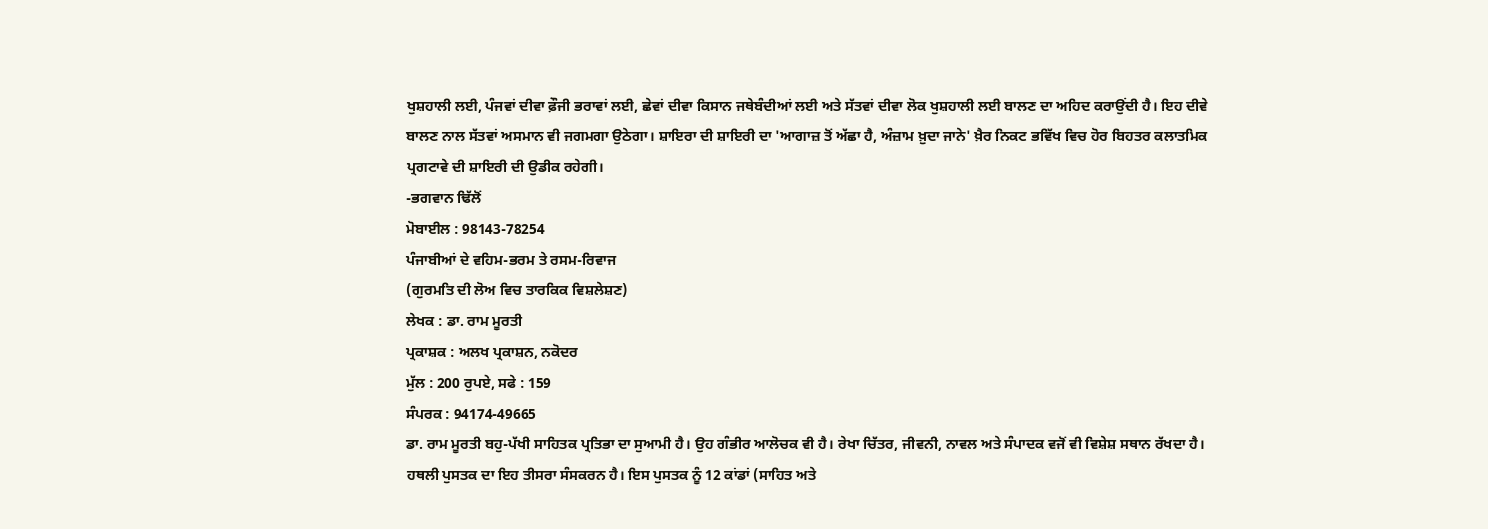ਖੁਸ਼ਹਾਲੀ ਲਈ, ਪੰਜਵਾਂ ਦੀਵਾ ਫ਼ੌਜੀ ਭਰਾਵਾਂ ਲਈ, ਛੇਵਾਂ ਦੀਵਾ ਕਿਸਾਨ ਜਥੇਬੰਦੀਆਂ ਲਈ ਅਤੇ ਸੱਤਵਾਂ ਦੀਵਾ ਲੋਕ ਖੁਸ਼ਹਾਲੀ ਲਈ ਬਾਲਣ ਦਾ ਅਹਿਦ ਕਰਾਉਂਦੀ ਹੈ। ਇਹ ਦੀਵੇ ਬਾਲਣ ਨਾਲ ਸੱਤਵਾਂ ਅਸਮਾਨ ਵੀ ਜਗਮਗਾ ਉਠੇਗਾ। ਸ਼ਾਇਰਾ ਦੀ ਸ਼ਾਇਰੀ ਦਾ 'ਆਗਾਜ਼ ਤੋਂ ਅੱਛਾ ਹੈ, ਅੰਜ਼ਾਮ ਖ਼ੁਦਾ ਜਾਨੇ' ਖ਼ੈਰ ਨਿਕਟ ਭਵਿੱਖ ਵਿਚ ਹੋਰ ਬਿਹਤਰ ਕਲਾਤਮਿਕ ਪ੍ਰਗਟਾਵੇ ਦੀ ਸ਼ਾਇਰੀ ਦੀ ਉਡੀਕ ਰਹੇਗੀ।
-ਭਗਵਾਨ ਢਿੱਲੋਂ
ਮੋਬਾਈਲ : 98143-78254
ਪੰਜਾਬੀਆਂ ਦੇ ਵਹਿਮ-ਭਰਮ ਤੇ ਰਸਮ-ਰਿਵਾਜ
(ਗੁਰਮਤਿ ਦੀ ਲੋਅ ਵਿਚ ਤਾਰਕਿਕ ਵਿਸ਼ਲੇਸ਼ਣ)
ਲੇਖਕ : ਡਾ. ਰਾਮ ਮੂਰਤੀ
ਪ੍ਰਕਾਸ਼ਕ : ਅਲਖ ਪ੍ਰਕਾਸ਼ਨ, ਨਕੋਦਰ
ਮੁੱਲ : 200 ਰੁਪਏ, ਸਫੇ : 159
ਸੰਪਰਕ : 94174-49665
ਡਾ. ਰਾਮ ਮੂਰਤੀ ਬਹੁ-ਪੱਖੀ ਸਾਹਿਤਕ ਪ੍ਰਤਿਭਾ ਦਾ ਸੁਆਮੀ ਹੈ। ਉਹ ਗੰਭੀਰ ਆਲੋਚਕ ਵੀ ਹੈ। ਰੇਖਾ ਚਿੱਤਰ, ਜੀਵਨੀ, ਨਾਵਲ ਅਤੇ ਸੰਪਾਦਕ ਵਜੋਂ ਵੀ ਵਿਸ਼ੇਸ਼ ਸਥਾਨ ਰੱਖਦਾ ਹੈ। ਹਥਲੀ ਪੁਸਤਕ ਦਾ ਇਹ ਤੀਸਰਾ ਸੰਸਕਰਨ ਹੈ। ਇਸ ਪੁਸਤਕ ਨੂੰ 12 ਕਾਂਡਾਂ (ਸਾਹਿਤ ਅਤੇ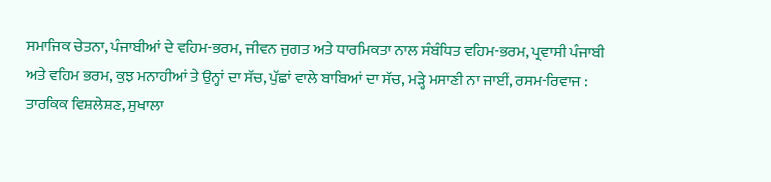ਸਮਾਜਿਕ ਚੇਤਨਾ, ਪੰਜਾਬੀਆਂ ਦੇ ਵਹਿਮ-ਭਰਮ, ਜੀਵਨ ਜੁਗਤ ਅਤੇ ਧਾਰਮਿਕਤਾ ਨਾਲ ਸੰਬੰਧਿਤ ਵਹਿਮ-ਭਰਮ, ਪ੍ਰਵਾਸੀ ਪੰਜਾਬੀ ਅਤੇ ਵਹਿਮ ਭਰਮ, ਕੁਝ ਮਨਾਹੀਆਂ ਤੇ ਉਨ੍ਹਾਂ ਦਾ ਸੱਚ, ਪੁੱਛਾਂ ਵਾਲੇ ਬਾਬਿਆਂ ਦਾ ਸੱਚ, ਮੜ੍ਹੇ ਮਸਾਣੀ ਨਾ ਜਾਈਂ, ਰਸਮ-ਰਿਵਾਜ : ਤਾਰਕਿਕ ਵਿਸ਼ਲੇਸ਼ਣ, ਸੁਖਾਲਾ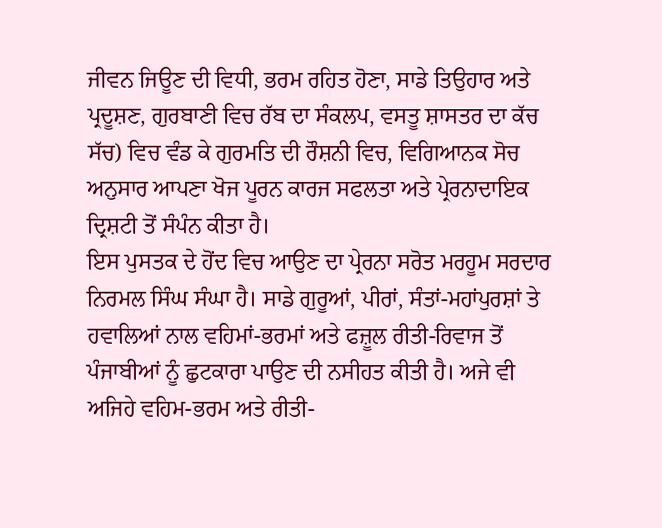ਜੀਵਨ ਜਿਊਣ ਦੀ ਵਿਧੀ, ਭਰਮ ਰਹਿਤ ਹੋਣਾ, ਸਾਡੇ ਤਿਉਹਾਰ ਅਤੇ ਪ੍ਰਦੂਸ਼ਣ, ਗੁਰਬਾਣੀ ਵਿਚ ਰੱਬ ਦਾ ਸੰਕਲਪ, ਵਸਤੂ ਸ਼ਾਸਤਰ ਦਾ ਕੱਚ ਸੱਚ) ਵਿਚ ਵੰਡ ਕੇ ਗੁਰਮਤਿ ਦੀ ਰੌਸ਼ਨੀ ਵਿਚ, ਵਿਗਿਆਨਕ ਸੋਚ ਅਨੁਸਾਰ ਆਪਣਾ ਖੋਜ ਪੂਰਨ ਕਾਰਜ ਸਫਲਤਾ ਅਤੇ ਪ੍ਰੇਰਨਾਦਾਇਕ ਦ੍ਰਿਸ਼ਟੀ ਤੋਂ ਸੰਪੰਨ ਕੀਤਾ ਹੈ।
ਇਸ ਪੁਸਤਕ ਦੇ ਹੋਂਦ ਵਿਚ ਆਉਣ ਦਾ ਪ੍ਰੇਰਨਾ ਸਰੋਤ ਮਰਹੂਮ ਸਰਦਾਰ ਨਿਰਮਲ ਸਿੰਘ ਸੰਘਾ ਹੈ। ਸਾਡੇ ਗੁਰੂਆਂ, ਪੀਰਾਂ, ਸੰਤਾਂ-ਮਹਾਂਪੁਰਸ਼ਾਂ ਤੇ ਹਵਾਲਿਆਂ ਨਾਲ ਵਹਿਮਾਂ-ਭਰਮਾਂ ਅਤੇ ਫਜ਼ੂਲ ਰੀਤੀ-ਰਿਵਾਜ ਤੋਂ ਪੰਜਾਬੀਆਂ ਨੂੰ ਛੁਟਕਾਰਾ ਪਾਉਣ ਦੀ ਨਸੀਹਤ ਕੀਤੀ ਹੈ। ਅਜੇ ਵੀ ਅਜਿਹੇ ਵਹਿਮ-ਭਰਮ ਅਤੇ ਰੀਤੀ-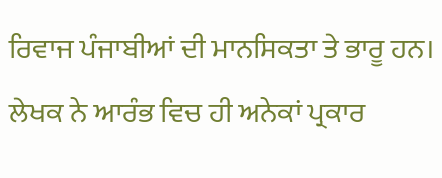ਰਿਵਾਜ ਪੰਜਾਬੀਆਂ ਦੀ ਮਾਨਸਿਕਤਾ ਤੇ ਭਾਰੂ ਹਨ। ਲੇਖਕ ਨੇ ਆਰੰਭ ਵਿਚ ਹੀ ਅਨੇਕਾਂ ਪ੍ਰਕਾਰ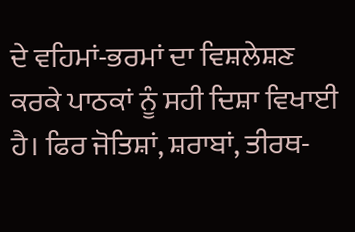ਦੇ ਵਹਿਮਾਂ-ਭਰਮਾਂ ਦਾ ਵਿਸ਼ਲੇਸ਼ਣ ਕਰਕੇ ਪਾਠਕਾਂ ਨੂੰ ਸਹੀ ਦਿਸ਼ਾ ਵਿਖਾਈ ਹੈ। ਫਿਰ ਜੋਤਿਸ਼ਾਂ, ਸ਼ਰਾਬਾਂ, ਤੀਰਥ-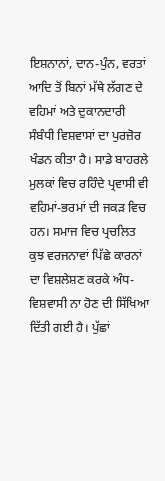ਇਸ਼ਨਾਨਾਂ, ਦਾਨ-ਪੁੰਨ, ਵਰਤਾਂ ਆਦਿ ਤੋਂ ਬਿਨਾਂ ਮੱਥੇ ਲੱਗਣ ਦੇ ਵਹਿਮਾਂ ਅਤੇ ਦੁਕਾਨਦਾਰੀ ਸੰਬੰਧੀ ਵਿਸ਼ਵਾਸਾਂ ਦਾ ਪੁਰਜ਼ੋਰ ਖੰਡਨ ਕੀਤਾ ਹੈ। ਸਾਡੇ ਬਾਹਰਲੇ ਮੁਲਕਾਂ ਵਿਚ ਰਹਿੰਦੇ ਪ੍ਰਵਾਸੀ ਵੀ ਵਹਿਮਾਂ-ਭਰਮਾਂ ਦੀ ਜਕੜ ਵਿਚ ਹਨ। ਸਮਾਜ ਵਿਚ ਪ੍ਰਚਲਿਤ ਕੁਝ ਵਰਜਨਾਵਾਂ ਪਿੱਛੇ ਕਾਰਨਾਂ ਦਾ ਵਿਸ਼ਲੇਸ਼ਣ ਕਰਕੇ ਅੰਧ-ਵਿਸ਼ਵਾਸੀ ਨਾ ਹੋਣ ਦੀ ਸਿੱਖਿਆ ਦਿੱਤੀ ਗਈ ਹੈ। ਪੁੱਛਾਂ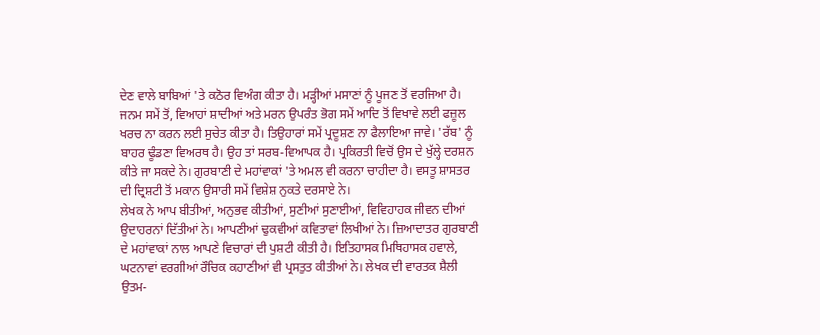ਦੇਣ ਵਾਲੇ ਬਾਬਿਆਂ 'ਤੇ ਕਠੋਰ ਵਿਅੰਗ ਕੀਤਾ ਹੈ। ਮੜ੍ਹੀਆਂ ਮਸਾਣਾਂ ਨੂੰ ਪੂਜਣ ਤੋਂ ਵਰਜਿਆ ਹੈ। ਜਨਮ ਸਮੇਂ ਤੋਂ, ਵਿਆਹਾਂ ਸ਼ਾਦੀਆਂ ਅਤੇ ਮਰਨ ਉਪਰੰਤ ਭੋਗ ਸਮੇਂ ਆਦਿ ਤੋਂ ਵਿਖਾਵੇ ਲਈ ਫਜ਼ੂਲ ਖਰਚ ਨਾ ਕਰਨ ਲਈ ਸੁਚੇਤ ਕੀਤਾ ਹੈ। ਤਿਉਹਾਰਾਂ ਸਮੇਂ ਪ੍ਰਦੂਸ਼ਣ ਨਾ ਫੈਲਾਇਆ ਜਾਵੇ। 'ਰੱਬ' ਨੂੰ ਬਾਹਰ ਢੂੰਡਣਾ ਵਿਅਰਥ ਹੈ। ਉਹ ਤਾਂ ਸਰਬ-ਵਿਆਪਕ ਹੈ। ਪ੍ਰਕਿਰਤੀ ਵਿਚੋਂ ਉਸ ਦੇ ਖੁੱਲ੍ਹੇ ਦਰਸ਼ਨ ਕੀਤੇ ਜਾ ਸਕਦੇ ਨੇ। ਗੁਰਬਾਣੀ ਦੇ ਮਹਾਂਵਾਕਾਂ 'ਤੇ ਅਮਲ ਵੀ ਕਰਨਾ ਚਾਹੀਦਾ ਹੈ। ਵਸਤੂ ਸ਼ਾਸਤਰ ਦੀ ਦ੍ਰਿਸ਼ਟੀ ਤੋਂ ਮਕਾਨ ਉਸਾਰੀ ਸਮੇਂ ਵਿਸ਼ੇਸ਼ ਨੁਕਤੇ ਦਰਸਾਏ ਨੇ।
ਲੇਖਕ ਨੇ ਆਪ ਬੀਤੀਆਂ, ਅਨੁਭਵ ਕੀਤੀਆਂ, ਸੁਣੀਆਂ ਸੁਣਾਈਆਂ, ਵਿਵਿਹਾਹਕ ਜੀਵਨ ਦੀਆਂ ਉਦਾਹਰਨਾਂ ਦਿੱਤੀਆਂ ਨੇ। ਆਪਣੀਆਂ ਢੁਕਵੀਆਂ ਕਵਿਤਾਵਾਂ ਲਿਖੀਆਂ ਨੇ। ਜ਼ਿਆਦਾਤਰ ਗੁਰਬਾਣੀ ਦੇ ਮਹਾਂਵਾਕਾਂ ਨਾਲ ਆਪਣੇ ਵਿਚਾਰਾਂ ਦੀ ਪੁਸ਼ਟੀ ਕੀਤੀ ਹੈ। ਇਤਿਹਾਸਕ ਮਿਥਿਹਾਸਕ ਹਵਾਲੇ, ਘਟਨਾਵਾਂ ਵਰਗੀਆਂ ਰੌਚਿਕ ਕਹਾਣੀਆਂ ਵੀ ਪ੍ਰਸਤੁਤ ਕੀਤੀਆਂ ਨੇ। ਲੇਖਕ ਦੀ ਵਾਰਤਕ ਸ਼ੈਲੀ ਉਤਮ-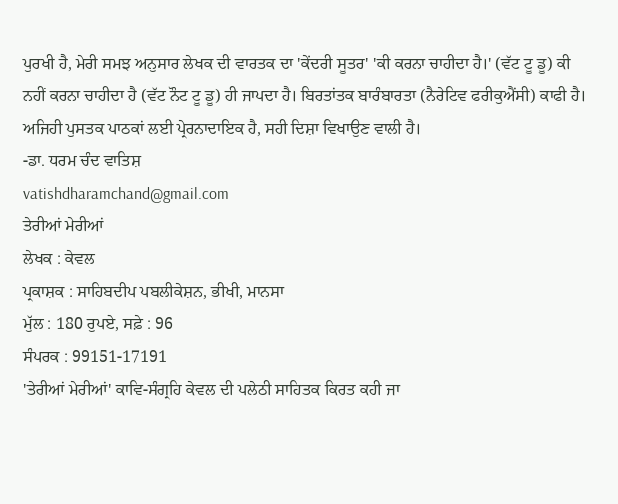ਪੁਰਖੀ ਹੈ, ਮੇਰੀ ਸਮਝ ਅਨੁਸਾਰ ਲੇਖਕ ਦੀ ਵਾਰਤਕ ਦਾ 'ਕੇਂਦਰੀ ਸੂਤਰ' 'ਕੀ ਕਰਨਾ ਚਾਹੀਦਾ ਹੈ।' (ਵੱਟ ਟੂ ਡੂ) ਕੀ ਨਹੀਂ ਕਰਨਾ ਚਾਹੀਦਾ ਹੈ (ਵੱਟ ਨੌਟ ਟੂ ਡੂ) ਹੀ ਜਾਪਦਾ ਹੈ। ਬਿਰਤਾਂਤਕ ਬਾਰੰਬਾਰਤਾ (ਨੈਰੇਟਿਵ ਫਰੀਕੁਐਂਸੀ) ਕਾਫੀ ਹੈ। ਅਜਿਹੀ ਪੁਸਤਕ ਪਾਠਕਾਂ ਲਈ ਪ੍ਰੇਰਨਾਦਾਇਕ ਹੈ, ਸਹੀ ਦਿਸ਼ਾ ਵਿਖਾਉਣ ਵਾਲੀ ਹੈ।
-ਡਾ. ਧਰਮ ਚੰਦ ਵਾਤਿਸ਼
vatishdharamchand@gmail.com
ਤੇਰੀਆਂ ਮੇਰੀਆਂ
ਲੇਖਕ : ਕੇਵਲ
ਪ੍ਰਕਾਸ਼ਕ : ਸਾਹਿਬਦੀਪ ਪਬਲੀਕੇਸ਼ਨ, ਭੀਖੀ, ਮਾਨਸਾ
ਮੁੱਲ : 180 ਰੁਪਏ, ਸਫ਼ੇ : 96
ਸੰਪਰਕ : 99151-17191
'ਤੇਰੀਆਂ ਮੇਰੀਆਂ' ਕਾਵਿ-ਸੰਗ੍ਰਹਿ ਕੇਵਲ ਦੀ ਪਲੇਠੀ ਸਾਹਿਤਕ ਕਿਰਤ ਕਹੀ ਜਾ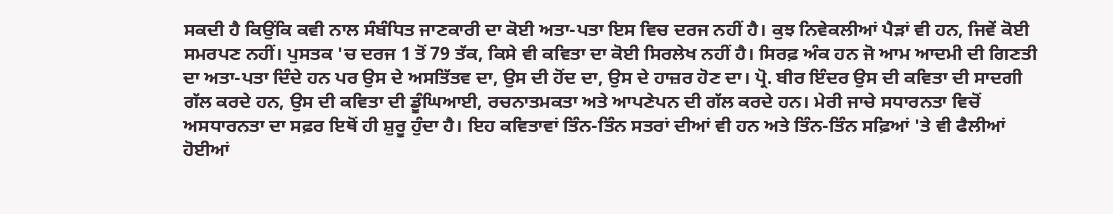ਸਕਦੀ ਹੈ ਕਿਉਂਕਿ ਕਵੀ ਨਾਲ ਸੰਬੰਧਿਤ ਜਾਣਕਾਰੀ ਦਾ ਕੋਈ ਅਤਾ-ਪਤਾ ਇਸ ਵਿਚ ਦਰਜ ਨਹੀਂ ਹੈ। ਕੁਝ ਨਿਵੇਕਲੀਆਂ ਪੈੜਾਂ ਵੀ ਹਨ, ਜਿਵੇਂ ਕੋਈ ਸਮਰਪਣ ਨਹੀਂ। ਪੁਸਤਕ 'ਚ ਦਰਜ 1 ਤੋਂ 79 ਤੱਕ, ਕਿਸੇ ਵੀ ਕਵਿਤਾ ਦਾ ਕੋਈ ਸਿਰਲੇਖ ਨਹੀਂ ਹੈ। ਸਿਰਫ਼ ਅੰਕ ਹਨ ਜੋ ਆਮ ਆਦਮੀ ਦੀ ਗਿਣਤੀ ਦਾ ਅਤਾ-ਪਤਾ ਦਿੰਦੇ ਹਨ ਪਰ ਉਸ ਦੇ ਅਸਤਿੱਤਵ ਦਾ, ਉਸ ਦੀ ਹੋਂਦ ਦਾ, ਉਸ ਦੇ ਹਾਜ਼ਰ ਹੋਣ ਦਾ। ਪ੍ਰੋ. ਬੀਰ ਇੰਦਰ ਉਸ ਦੀ ਕਵਿਤਾ ਦੀ ਸਾਦਗੀ ਗੱਲ ਕਰਦੇ ਹਨ, ਉਸ ਦੀ ਕਵਿਤਾ ਦੀ ਡੂੰਘਿਆਈ, ਰਚਨਾਤਮਕਤਾ ਅਤੇ ਆਪਣੇਪਨ ਦੀ ਗੱਲ ਕਰਦੇ ਹਨ। ਮੇਰੀ ਜਾਚੇ ਸਧਾਰਨਤਾ ਵਿਚੋਂ ਅਸਧਾਰਨਤਾ ਦਾ ਸਫ਼ਰ ਇਥੋਂ ਹੀ ਸ਼ੁਰੂ ਹੁੰਦਾ ਹੈ। ਇਹ ਕਵਿਤਾਵਾਂ ਤਿੰਨ-ਤਿੰਨ ਸਤਰਾਂ ਦੀਆਂ ਵੀ ਹਨ ਅਤੇ ਤਿੰਨ-ਤਿੰਨ ਸਫ਼ਿਆਂ 'ਤੇ ਵੀ ਫੈਲੀਆਂ ਹੋਈਆਂ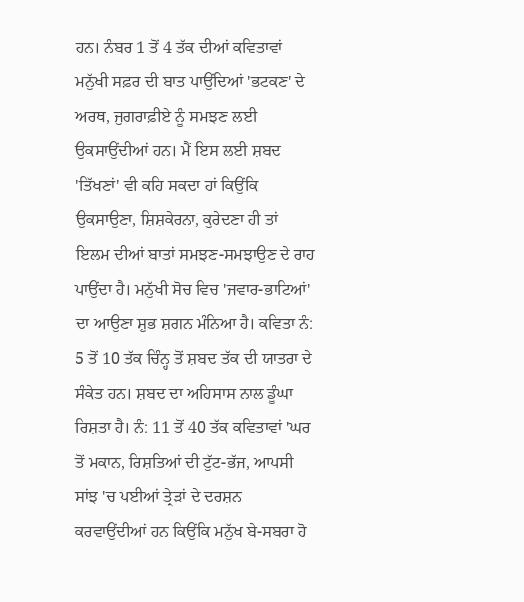ਹਨ। ਨੰਬਰ 1 ਤੋਂ 4 ਤੱਕ ਦੀਆਂ ਕਵਿਤਾਵਾਂ ਮਨੁੱਖੀ ਸਫ਼ਰ ਦੀ ਬਾਤ ਪਾਉਂਦਿਆਂ 'ਭਟਕਣ' ਦੇ ਅਰਥ, ਜੁਗਰਾਫ਼ੀਏ ਨੂੰ ਸਮਝਣ ਲਈ ਉਕਸਾਉਂਦੀਆਂ ਹਨ। ਮੈਂ ਇਸ ਲਈ ਸ਼ਬਦ 'ਤਿੱਖਣਾਂ' ਵੀ ਕਹਿ ਸਕਦਾ ਹਾਂ ਕਿਉਂਕਿ ਉਕਸਾਉਣਾ, ਸ਼ਿਸ਼ਕੇਰਨਾ, ਕੁਰੇਦਣਾ ਹੀ ਤਾਂ ਇਲਮ ਦੀਆਂ ਬਾਤਾਂ ਸਮਝਣ-ਸਮਝਾਉਣ ਦੇ ਰਾਹ ਪਾਉਂਦਾ ਹੈ। ਮਨੁੱਖੀ ਸੋਚ ਵਿਚ 'ਜਵਾਰ-ਭਾਟਿਆਂ' ਦਾ ਆਉਣਾ ਸ਼ੁਭ ਸ਼ਗਨ ਮੰਨਿਆ ਹੈ। ਕਵਿਤਾ ਨੰ: 5 ਤੋਂ 10 ਤੱਕ ਚਿੰਨ੍ਹ ਤੋਂ ਸ਼ਬਦ ਤੱਕ ਦੀ ਯਾਤਰਾ ਦੇ ਸੰਕੇਤ ਹਨ। ਸ਼ਬਦ ਦਾ ਅਹਿਸਾਸ ਨਾਲ ਡੂੰਘਾ ਰਿਸ਼ਤਾ ਹੈ। ਨੰ: 11 ਤੋਂ 40 ਤੱਕ ਕਵਿਤਾਵਾਂ 'ਘਰ ਤੋਂ ਮਕਾਨ, ਰਿਸ਼ਤਿਆਂ ਦੀ ਟੁੱਟ-ਭੱਜ, ਆਪਸੀ ਸਾਂਝ 'ਚ ਪਈਆਂ ਤ੍ਰੇੜਾਂ ਦੇ ਦਰਸ਼ਨ ਕਰਵਾਉਂਦੀਆਂ ਹਨ ਕਿਉਂਕਿ ਮਨੁੱਖ ਬੇ-ਸਬਰਾ ਹੋ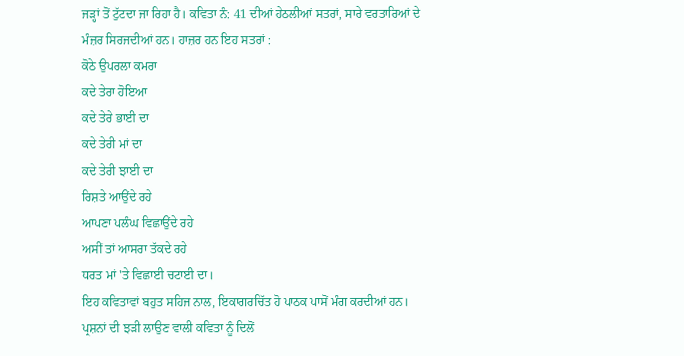ਜੜ੍ਹਾਂ ਤੋਂ ਟੁੱਟਦਾ ਜਾ ਰਿਹਾ ਹੈ। ਕਵਿਤਾ ਨੰ: 41 ਦੀਆਂ ਹੇਠਲੀਆਂ ਸਤਰਾਂ, ਸਾਰੇ ਵਰਤਾਰਿਆਂ ਦੇ ਮੰਜ਼ਰ ਸਿਰਜਦੀਆਂ ਹਨ। ਹਾਜ਼ਰ ਹਨ ਇਹ ਸਤਰਾਂ :
ਕੋਠੇ ਉਪਰਲਾ ਕਮਰਾ
ਕਦੇ ਤੇਰਾ ਹੋਇਆ
ਕਦੇ ਤੇਰੇ ਭਾਈ ਦਾ
ਕਦੇ ਤੇਰੀ ਮਾਂ ਦਾ
ਕਦੇ ਤੇਰੀ ਝਾਈ ਦਾ
ਰਿਸ਼ਤੇ ਆਉਂਦੇ ਰਹੇ
ਆਪਣਾ ਪਲੰਘ ਵਿਛਾਉਂਦੇ ਰਹੇ
ਅਸੀਂ ਤਾਂ ਆਸਰਾ ਤੱਕਦੇ ਰਹੇ
ਧਰਤ ਮਾਂ 'ਤੇ ਵਿਛਾਈ ਚਟਾਈ ਦਾ।
ਇਹ ਕਵਿਤਾਵਾਂ ਬਹੁਤ ਸਹਿਜ ਨਾਲ, ਇਕਾਗਰਚਿੱਤ ਹੋ ਪਾਠਕ ਪਾਸੋਂ ਮੰਗ ਕਰਦੀਆਂ ਹਨ। ਪ੍ਰਸ਼ਨਾਂ ਦੀ ਝੜੀ ਲਾਉਣ ਵਾਲੀ ਕਵਿਤਾ ਨੂੰ ਦਿਲੋਂ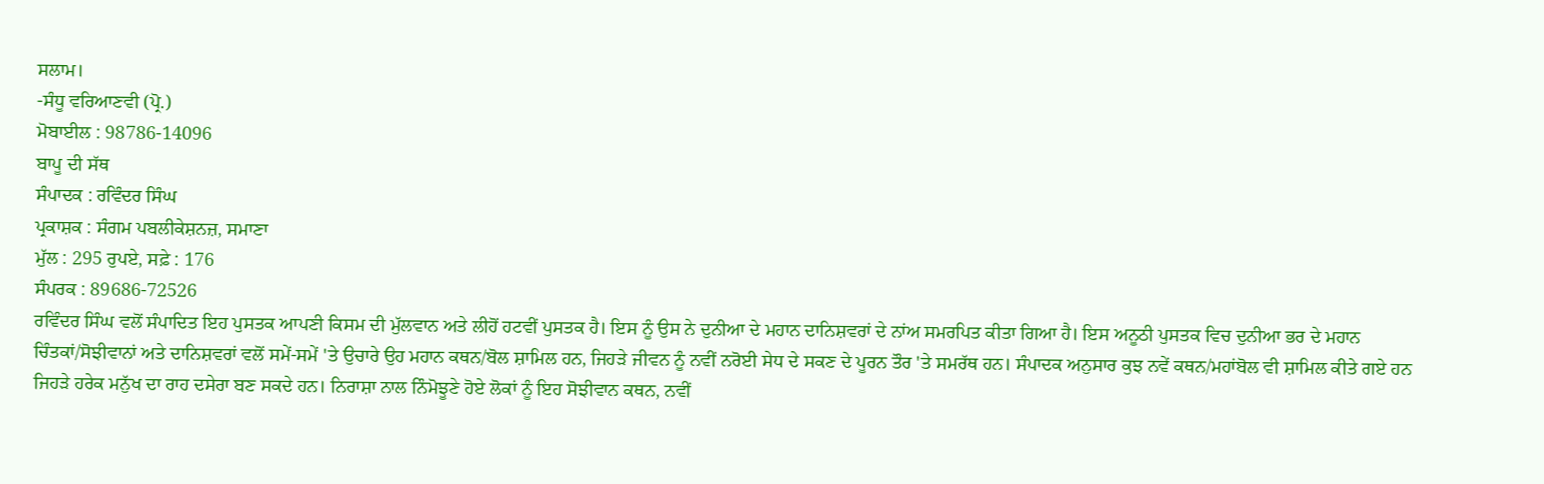ਸਲਾਮ।
-ਸੰਧੂ ਵਰਿਆਣਵੀ (ਪ੍ਰੋ.)
ਮੋਬਾਈਲ : 98786-14096
ਬਾਪੂ ਦੀ ਸੱਥ
ਸੰਪਾਦਕ : ਰਵਿੰਦਰ ਸਿੰਘ
ਪ੍ਰਕਾਸ਼ਕ : ਸੰਗਮ ਪਬਲੀਕੇਸ਼ਨਜ਼, ਸਮਾਣਾ
ਮੁੱਲ : 295 ਰੁਪਏ, ਸਫ਼ੇ : 176
ਸੰਪਰਕ : 89686-72526
ਰਵਿੰਦਰ ਸਿੰਘ ਵਲੋਂ ਸੰਪਾਦਿਤ ਇਹ ਪੁਸਤਕ ਆਪਣੀ ਕਿਸਮ ਦੀ ਮੁੱਲਵਾਨ ਅਤੇ ਲੀਹੋਂ ਹਟਵੀਂ ਪੁਸਤਕ ਹੈ। ਇਸ ਨੂੰ ਉਸ ਨੇ ਦੁਨੀਆ ਦੇ ਮਹਾਨ ਦਾਨਿਸ਼ਵਰਾਂ ਦੇ ਨਾਂਅ ਸਮਰਪਿਤ ਕੀਤਾ ਗਿਆ ਹੈ। ਇਸ ਅਨੂਠੀ ਪੁਸਤਕ ਵਿਚ ਦੁਨੀਆ ਭਰ ਦੇ ਮਹਾਨ ਚਿੰਤਕਾਂ/ਸੋਝੀਵਾਨਾਂ ਅਤੇ ਦਾਨਿਸ਼ਵਰਾਂ ਵਲੋਂ ਸਮੇਂ-ਸਮੇਂ 'ਤੇ ਉਚਾਰੇ ਉਹ ਮਹਾਨ ਕਥਨ/ਬੋਲ ਸ਼ਾਮਿਲ ਹਨ, ਜਿਹੜੇ ਜੀਵਨ ਨੂੰ ਨਵੀਂ ਨਰੋਈ ਸੇਧ ਦੇ ਸਕਣ ਦੇ ਪੂਰਨ ਤੌਰ 'ਤੇ ਸਮਰੱਥ ਹਨ। ਸੰਪਾਦਕ ਅਨੁਸਾਰ ਕੁਝ ਨਵੇਂ ਕਥਨ/ਮਹਾਂਬੋਲ ਵੀ ਸ਼ਾਮਿਲ ਕੀਤੇ ਗਏ ਹਨ ਜਿਹੜੇ ਹਰੇਕ ਮਨੁੱਖ ਦਾ ਰਾਹ ਦਸੇਰਾ ਬਣ ਸਕਦੇ ਹਨ। ਨਿਰਾਸ਼ਾ ਨਾਲ ਨਿੰਮੋਝੂਣੇ ਹੋਏ ਲੋਕਾਂ ਨੂੰ ਇਹ ਸੋਝੀਵਾਨ ਕਥਨ, ਨਵੀਂ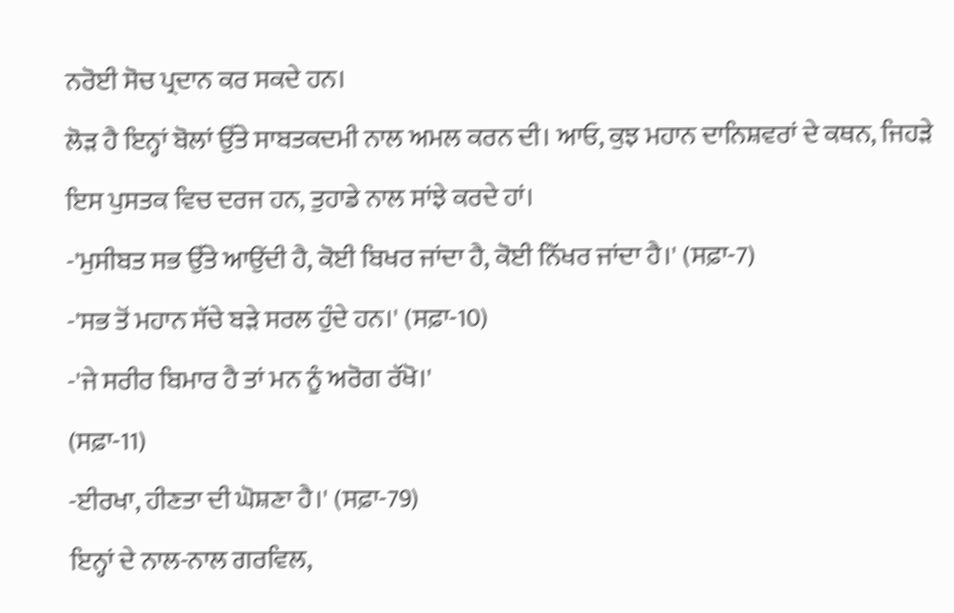ਨਰੋਈ ਸੋਚ ਪ੍ਰਦਾਨ ਕਰ ਸਕਦੇ ਹਨ।
ਲੋੜ ਹੈ ਇਨ੍ਹਾਂ ਬੋਲਾਂ ਉੱਤੇ ਸਾਬਤਕਦਮੀ ਨਾਲ ਅਮਲ ਕਰਨ ਦੀ। ਆਓ, ਕੁਝ ਮਹਾਨ ਦਾਨਿਸ਼ਵਰਾਂ ਦੇ ਕਥਨ, ਜਿਹੜੇ ਇਸ ਪੁਸਤਕ ਵਿਚ ਦਰਜ ਹਨ, ਤੁਹਾਡੇ ਨਾਲ ਸਾਂਝੇ ਕਰਦੇ ਹਾਂ।
-'ਮੁਸੀਬਤ ਸਭ ਉੱਤੇ ਆਉਂਦੀ ਹੈ, ਕੋਈ ਬਿਖਰ ਜਾਂਦਾ ਹੈ, ਕੋਈ ਨਿੱਖਰ ਜਾਂਦਾ ਹੈ।' (ਸਫ਼ਾ-7)
-'ਸਭ ਤੋਂ ਮਹਾਨ ਸੱਚੇ ਬੜੇ ਸਰਲ ਹੁੰਦੇ ਹਨ।' (ਸਫ਼ਾ-10)
-'ਜੇ ਸਰੀਰ ਬਿਮਾਰ ਹੈ ਤਾਂ ਮਨ ਨੂੰ ਅਰੋਗ ਰੱਖੋ।'
(ਸਫ਼ਾ-11)
-ਈਰਖਾ, ਹੀਣਤਾ ਦੀ ਘੋਸ਼ਣਾ ਹੈ।' (ਸਫ਼ਾ-79)
ਇਨ੍ਹਾਂ ਦੇ ਨਾਲ-ਨਾਲ ਗਰਵਿਲ,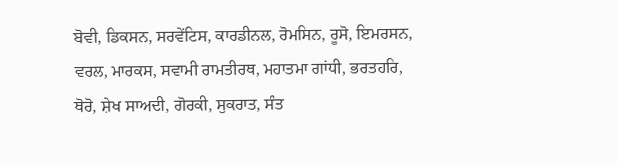ਬੋਵੀ, ਡਿਕਸਨ, ਸਰਵੇਂਟਿਸ, ਕਾਰਡੀਨਲ, ਰੋਮਸਿਨ, ਰੂਸੋ, ਇਮਰਸਨ, ਵਰਲ, ਮਾਰਕਸ, ਸਵਾਮੀ ਰਾਮਤੀਰਥ, ਮਹਾਤਮਾ ਗਾਂਧੀ, ਭਰਤਹਰਿ, ਥੋਰੋ, ਸ਼ੇਖ ਸਾਅਦੀ, ਗੋਰਕੀ, ਸੁਕਰਾਤ, ਸੰਤ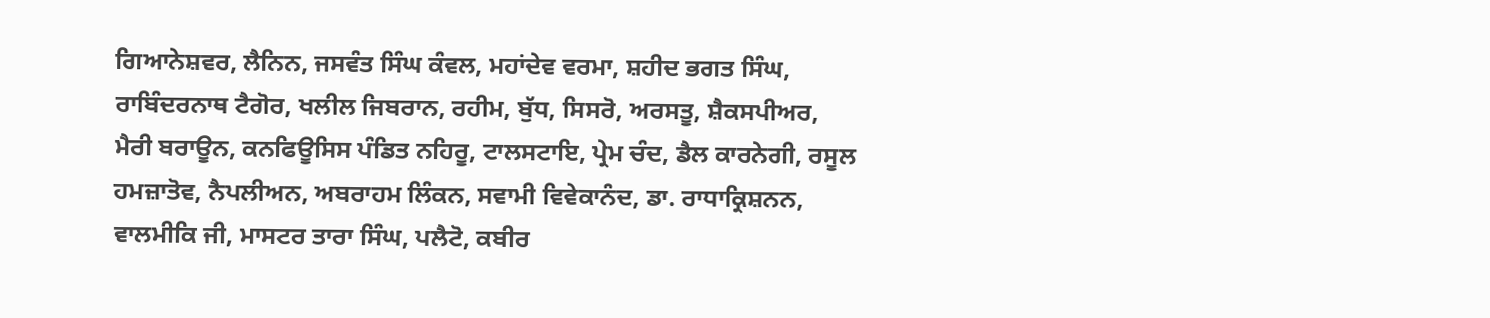ਗਿਆਨੇਸ਼ਵਰ, ਲੈਨਿਨ, ਜਸਵੰਤ ਸਿੰਘ ਕੰਵਲ, ਮਹਾਂਦੇਵ ਵਰਮਾ, ਸ਼ਹੀਦ ਭਗਤ ਸਿੰਘ, ਰਾਬਿੰਦਰਨਾਥ ਟੈਗੋਰ, ਖਲੀਲ ਜਿਬਰਾਨ, ਰਹੀਮ, ਬੁੱਧ, ਸਿਸਰੋ, ਅਰਸਤੂ, ਸ਼ੈਕਸਪੀਅਰ, ਮੈਰੀ ਬਰਾਊਨ, ਕਨਫਿਊਸਿਸ ਪੰਡਿਤ ਨਹਿਰੂ, ਟਾਲਸਟਾਇ, ਪ੍ਰੇਮ ਚੰਦ, ਡੈਲ ਕਾਰਨੇਗੀ, ਰਸੂਲ ਹਮਜ਼ਾਤੋਵ, ਨੈਪਲੀਅਨ, ਅਬਰਾਹਮ ਲਿੰਕਨ, ਸਵਾਮੀ ਵਿਵੇਕਾਨੰਦ, ਡਾ. ਰਾਧਾਕ੍ਰਿਸ਼ਨਨ, ਵਾਲਮੀਕਿ ਜੀ, ਮਾਸਟਰ ਤਾਰਾ ਸਿੰਘ, ਪਲੈਟੋ, ਕਬੀਰ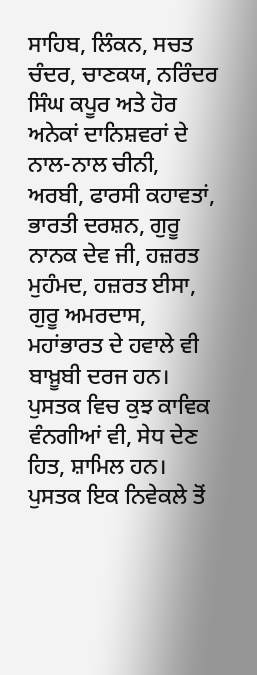ਸਾਹਿਬ, ਲਿੰਕਨ, ਸਚਤ ਚੰਦਰ, ਚਾਣਕਯ, ਨਰਿੰਦਰ ਸਿੰਘ ਕਪੂਰ ਅਤੇ ਹੋਰ ਅਨੇਕਾਂ ਦਾਨਿਸ਼ਵਰਾਂ ਦੇ ਨਾਲ-ਨਾਲ ਚੀਨੀ, ਅਰਬੀ, ਫਾਰਸੀ ਕਹਾਵਤਾਂ, ਭਾਰਤੀ ਦਰਸ਼ਨ, ਗੁਰੂ ਨਾਨਕ ਦੇਵ ਜੀ, ਹਜ਼ਰਤ ਮੁਹੰਮਦ, ਹਜ਼ਰਤ ਈਸਾ, ਗੁਰੂ ਅਮਰਦਾਸ, ਮਹਾਂਭਾਰਤ ਦੇ ਹਵਾਲੇ ਵੀ ਬਾਖ਼ੂਬੀ ਦਰਜ ਹਨ।
ਪੁਸਤਕ ਵਿਚ ਕੁਝ ਕਾਵਿਕ ਵੰਨਗੀਆਂ ਵੀ, ਸੇਧ ਦੇਣ ਹਿਤ, ਸ਼ਾਮਿਲ ਹਨ। ਪੁਸਤਕ ਇਕ ਨਿਵੇਕਲੇ ਤੋਂ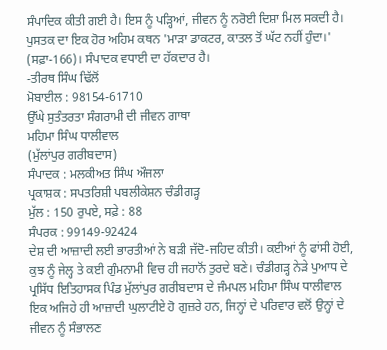ਸੰਪਾਦਿਕ ਕੀਤੀ ਗਈ ਹੈ। ਇਸ ਨੂੰ ਪੜ੍ਹਿਆਂ, ਜੀਵਨ ਨੂੰ ਨਰੋਈ ਦਿਸ਼ਾ ਮਿਲ ਸਕਦੀ ਹੈ। ਪੁਸਤਕ ਦਾ ਇਕ ਹੋਰ ਅਹਿਮ ਕਥਨ 'ਮਾੜਾ ਡਾਕਟਰ, ਕਾਤਲ ਤੋਂ ਘੱਟ ਨਹੀਂ ਹੁੰਦਾ।' (ਸਫ਼ਾ-166)। ਸੰਪਾਦਕ ਵਧਾਈ ਦਾ ਹੱਕਦਾਰ ਹੈ।
-ਤੀਰਥ ਸਿੰਘ ਢਿੱਲੋਂ
ਮੋਬਾਈਲ : 98154-61710
ਉੱਘੇ ਸੁਤੰਤਰਤਾ ਸੰਗਰਾਮੀ ਦੀ ਜੀਵਨ ਗਾਥਾ
ਮਹਿਮਾ ਸਿੰਘ ਧਾਲੀਵਾਲ
(ਮੁੱਲਾਂਪੁਰ ਗਰੀਬਦਾਸ)
ਸੰਪਾਦਕ : ਮਲਕੀਅਤ ਸਿੰਘ ਔਜਲਾ
ਪ੍ਰਕਾਸ਼ਕ : ਸਪਤਰਿਸ਼ੀ ਪਬਲੀਕੇਸ਼ਨ ਚੰਡੀਗੜ੍ਹ
ਮੁੱਲ : 150 ਰੁਪਏ, ਸਫ਼ੇ : 88
ਸੰਪਰਕ : 99149-92424
ਦੇਸ਼ ਦੀ ਆਜ਼ਾਦੀ ਲਈ ਭਾਰਤੀਆਂ ਨੇ ਬੜੀ ਜੱਦੋ-ਜਹਿਦ ਕੀਤੀ। ਕਈਆਂ ਨੂੰ ਫਾਂਸੀ ਹੋਈ, ਕੁਝ ਨੂੰ ਜੇਲ੍ਹ ਤੇ ਕਈ ਗੁੰਮਨਾਮੀ ਵਿਚ ਹੀ ਜਹਾਨੋਂ ਤੁਰਦੇ ਬਣੇ। ਚੰਡੀਗੜ੍ਹ ਨੇੜੇ ਪੁਆਧ ਦੇ ਪ੍ਰਸਿੱਧ ਇਤਿਹਾਸਕ ਪਿੰਡ ਮੁੱਲਾਂਪੁਰ ਗਰੀਬਦਾਸ ਦੇ ਜੰਮਪਲ ਮਹਿਮਾ ਸਿੰਘ ਧਾਲੀਵਾਲ ਇਕ ਅਜਿਹੇ ਹੀ ਆਜ਼ਾਦੀ ਘੁਲਾਟੀਏ ਹੋ ਗੁਜ਼ਰੇ ਹਨ, ਜਿਨ੍ਹਾਂ ਦੇ ਪਰਿਵਾਰ ਵਲੋਂ ਉਨ੍ਹਾਂ ਦੇ ਜੀਵਨ ਨੂੰ ਸੰਭਾਲਣ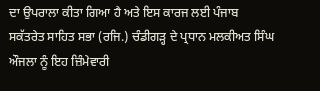ਦਾ ਉਪਰਾਲਾ ਕੀਤਾ ਗਿਆ ਹੈ ਅਤੇ ਇਸ ਕਾਰਜ ਲਈ ਪੰਜਾਬ ਸਕੱਤਰੇਤ ਸਾਹਿਤ ਸਭਾ (ਰਜਿ.) ਚੰਡੀਗੜ੍ਹ ਦੇ ਪ੍ਰਧਾਨ ਮਲਕੀਅਤ ਸਿੰਘ ਔਜਲਾ ਨੂੰ ਇਹ ਜ਼ਿੰਮੇਵਾਰੀ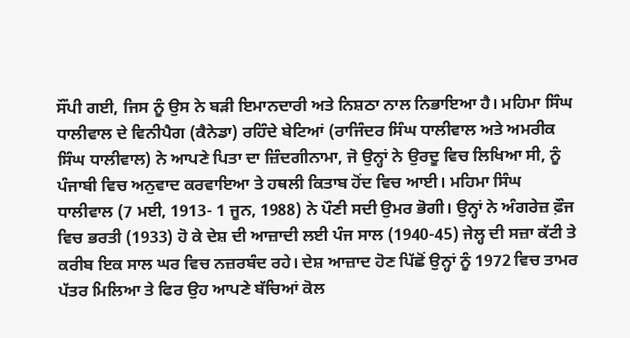ਸੌਂਪੀ ਗਈ, ਜਿਸ ਨੂੰ ਉਸ ਨੇ ਬੜੀ ਇਮਾਨਦਾਰੀ ਅਤੇ ਨਿਸ਼ਠਾ ਨਾਲ ਨਿਭਾਇਆ ਹੈ। ਮਹਿਮਾ ਸਿੰਘ ਧਾਲੀਵਾਲ ਦੇ ਵਿਨੀਪੈਗ (ਕੈਨੇਡਾ) ਰਹਿੰਦੇ ਬੇਟਿਆਂ (ਰਾਜਿੰਦਰ ਸਿੰਘ ਧਾਲੀਵਾਲ ਅਤੇ ਅਮਰੀਕ ਸਿੰਘ ਧਾਲੀਵਾਲ) ਨੇ ਆਪਣੇ ਪਿਤਾ ਦਾ ਜ਼ਿੰਦਗੀਨਾਮਾ, ਜੋ ਉਨ੍ਹਾਂ ਨੇ ਉਰਦੂ ਵਿਚ ਲਿਖਿਆ ਸੀ, ਨੂੰ ਪੰਜਾਬੀ ਵਿਚ ਅਨੁਵਾਦ ਕਰਵਾਇਆ ਤੇ ਹਥਲੀ ਕਿਤਾਬ ਹੋਂਦ ਵਿਚ ਆਈ। ਮਹਿਮਾ ਸਿੰਘ ਧਾਲੀਵਾਲ (7 ਮਈ, 1913- 1 ਜੂਨ, 1988) ਨੇ ਪੌਣੀ ਸਦੀ ਉਮਰ ਭੋਗੀ। ਉਨ੍ਹਾਂ ਨੇ ਅੰਗਰੇਜ਼ ਫ਼ੌਜ ਵਿਚ ਭਰਤੀ (1933) ਹੋ ਕੇ ਦੇਸ਼ ਦੀ ਆਜ਼ਾਦੀ ਲਈ ਪੰਜ ਸਾਲ (1940-45) ਜੇਲ੍ਹ ਦੀ ਸਜ਼ਾ ਕੱਟੀ ਤੇ ਕਰੀਬ ਇਕ ਸਾਲ ਘਰ ਵਿਚ ਨਜ਼ਰਬੰਦ ਰਹੇ। ਦੇਸ਼ ਆਜ਼ਾਦ ਹੋਣ ਪਿੱਛੋਂ ਉਨ੍ਹਾਂ ਨੂੰ 1972 ਵਿਚ ਤਾਮਰ ਪੱਤਰ ਮਿਲਿਆ ਤੇ ਫਿਰ ਉਹ ਆਪਣੇ ਬੱਚਿਆਂ ਕੋਲ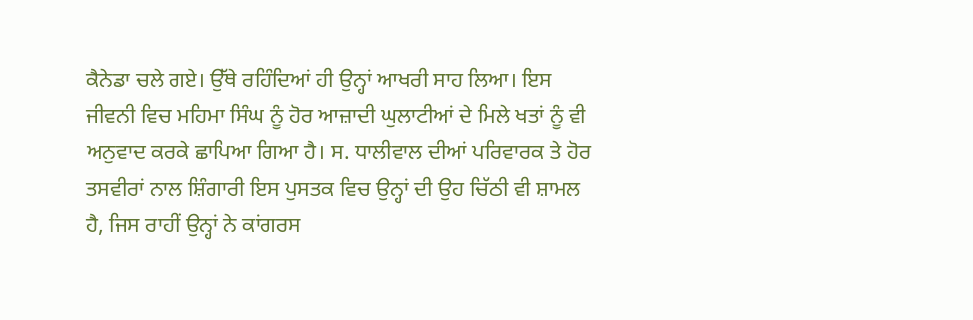ਕੈਨੇਡਾ ਚਲੇ ਗਏ। ਉੱਥੇ ਰਹਿੰਦਿਆਂ ਹੀ ਉਨ੍ਹਾਂ ਆਖਰੀ ਸਾਹ ਲਿਆ। ਇਸ ਜੀਵਨੀ ਵਿਚ ਮਹਿਮਾ ਸਿੰਘ ਨੂੰ ਹੋਰ ਆਜ਼ਾਦੀ ਘੁਲਾਟੀਆਂ ਦੇ ਮਿਲੇ ਖਤਾਂ ਨੂੰ ਵੀ ਅਨੁਵਾਦ ਕਰਕੇ ਛਾਪਿਆ ਗਿਆ ਹੈ। ਸ. ਧਾਲੀਵਾਲ ਦੀਆਂ ਪਰਿਵਾਰਕ ਤੇ ਹੋਰ ਤਸਵੀਰਾਂ ਨਾਲ ਸ਼ਿੰਗਾਰੀ ਇਸ ਪੁਸਤਕ ਵਿਚ ਉਨ੍ਹਾਂ ਦੀ ਉਹ ਚਿੱਠੀ ਵੀ ਸ਼ਾਮਲ ਹੈ, ਜਿਸ ਰਾਹੀਂ ਉਨ੍ਹਾਂ ਨੇ ਕਾਂਗਰਸ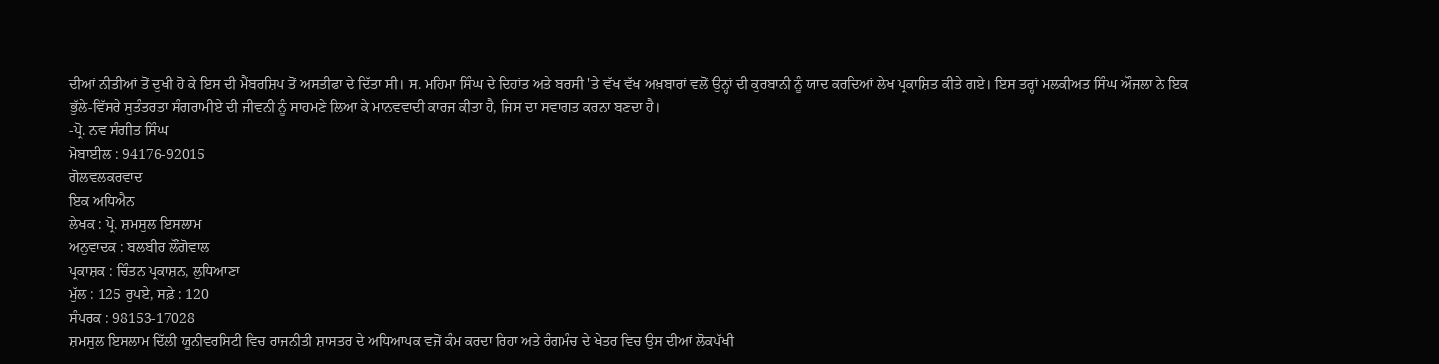ਦੀਆਂ ਨੀਤੀਆਂ ਤੋਂ ਦੁਖੀ ਹੋ ਕੇ ਇਸ ਦੀ ਮੈਂਬਰਸ਼ਿਪ ਤੋਂ ਅਸਤੀਫਾ ਦੇ ਦਿੱਤਾ ਸੀ। ਸ. ਮਹਿਮਾ ਸਿੰਘ ਦੇ ਦਿਹਾਂਤ ਅਤੇ ਬਰਸੀ 'ਤੇ ਵੱਖ ਵੱਖ ਅਖ਼ਬਾਰਾਂ ਵਲੋਂ ਉਨ੍ਹਾਂ ਦੀ ਕੁਰਬਾਨੀ ਨੂੰ ਯਾਦ ਕਰਦਿਆਂ ਲੇਖ ਪ੍ਰਕਾਸ਼ਿਤ ਕੀਤੇ ਗਏ। ਇਸ ਤਰ੍ਹਾਂ ਮਲਕੀਅਤ ਸਿੰਘ ਔਜਲਾ ਨੇ ਇਕ ਭੁੱਲੇ-ਵਿੱਸਰੇ ਸੁਤੰਤਰਤਾ ਸੰਗਰਾਮੀਏ ਦੀ ਜੀਵਨੀ ਨੂੰ ਸਾਹਮਣੇ ਲਿਆ ਕੇ ਮਾਨਵਵਾਦੀ ਕਾਰਜ ਕੀਤਾ ਹੈ, ਜਿਸ ਦਾ ਸਵਾਗਤ ਕਰਨਾ ਬਣਦਾ ਹੈ।
-ਪ੍ਰੋ. ਨਵ ਸੰਗੀਤ ਸਿੰਘ
ਮੋਬਾਈਲ : 94176-92015
ਗੋਲਵਲਕਰਵਾਦ
ਇਕ ਅਧਿਐਨ
ਲੇਖਕ : ਪ੍ਰੋ. ਸ਼ਮਸੁਲ ਇਸਲਾਮ
ਅਨੁਵਾਦਕ : ਬਲਬੀਰ ਲੌਂਗੋਵਾਲ
ਪ੍ਰਕਾਸ਼ਕ : ਚਿੰਤਨ ਪ੍ਰਕਾਸ਼ਨ, ਲੁਧਿਆਣਾ
ਮੁੱਲ : 125 ਰੁਪਏ, ਸਫ਼ੇ : 120
ਸੰਪਰਕ : 98153-17028
ਸ਼ਮਸੁਲ ਇਸਲਾਮ ਦਿੱਲੀ ਯੂਨੀਵਰਸਿਟੀ ਵਿਚ ਰਾਜਨੀਤੀ ਸ਼ਾਸਤਰ ਦੇ ਅਧਿਆਪਕ ਵਜੋਂ ਕੰਮ ਕਰਦਾ ਰਿਹਾ ਅਤੇ ਰੰਗਮੰਚ ਦੇ ਖੇਤਰ ਵਿਚ ਉਸ ਦੀਆਂ ਲੋਕਪੱਖੀ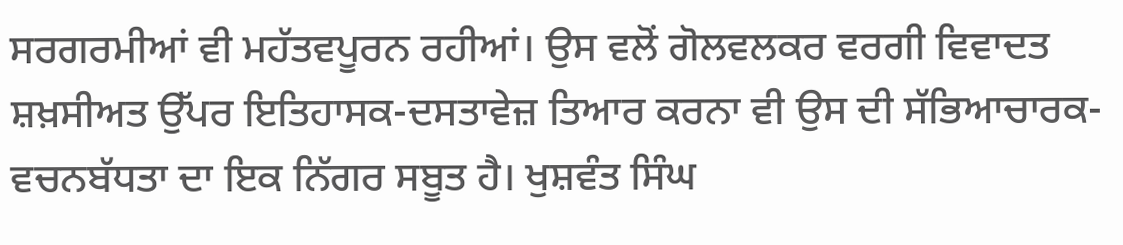ਸਰਗਰਮੀਆਂ ਵੀ ਮਹੱਤਵਪੂਰਨ ਰਹੀਆਂ। ਉਸ ਵਲੋਂ ਗੋਲਵਲਕਰ ਵਰਗੀ ਵਿਵਾਦਤ ਸ਼ਖ਼ਸੀਅਤ ਉੱਪਰ ਇਤਿਹਾਸਕ-ਦਸਤਾਵੇਜ਼ ਤਿਆਰ ਕਰਨਾ ਵੀ ਉਸ ਦੀ ਸੱਭਿਆਚਾਰਕ-ਵਚਨਬੱਧਤਾ ਦਾ ਇਕ ਨਿੱਗਰ ਸਬੂਤ ਹੈ। ਖੁਸ਼ਵੰਤ ਸਿੰਘ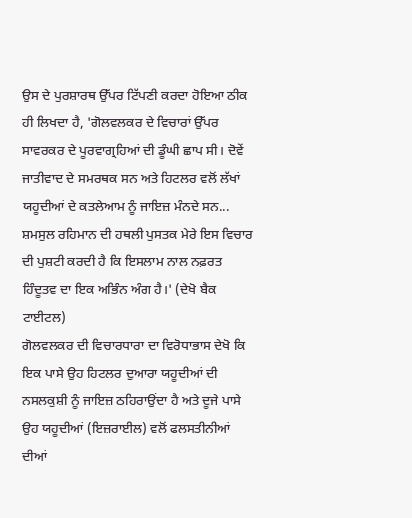ਉਸ ਦੇ ਪੁਰਸ਼ਾਰਥ ਉੱਪਰ ਟਿੱਪਣੀ ਕਰਦਾ ਹੋਇਆ ਠੀਕ ਹੀ ਲਿਖਦਾ ਹੈ, 'ਗੋਲਵਲਕਰ ਦੇ ਵਿਚਾਰਾਂ ਉੱਪਰ ਸਾਵਰਕਰ ਦੇ ਪੂਰਵਾਗ੍ਰਹਿਆਂ ਦੀ ਡੂੰਘੀ ਛਾਪ ਸੀ। ਦੋਵੇਂ ਜਾਤੀਵਾਦ ਦੇ ਸਮਰਥਕ ਸਨ ਅਤੇ ਹਿਟਲਰ ਵਲੋਂ ਲੱਖਾਂ ਯਹੂਦੀਆਂ ਦੇ ਕਤਲੇਆਮ ਨੂੰ ਜਾਇਜ਼ ਮੰਨਦੇ ਸਨ... ਸ਼ਮਸੁਲ ਰਹਿਮਾਨ ਦੀ ਹਥਲੀ ਪੁਸਤਕ ਮੇਰੇ ਇਸ ਵਿਚਾਰ ਦੀ ਪੁਸ਼ਟੀ ਕਰਦੀ ਹੈ ਕਿ ਇਸਲਾਮ ਨਾਲ ਨਫ਼ਰਤ ਹਿੰਦੂਤਵ ਦਾ ਇਕ ਅਭਿੰਨ ਅੰਗ ਹੈ।' (ਦੇਖੋ ਬੈਕ ਟਾਈਟਲ)
ਗੋਲਵਲਕਰ ਦੀ ਵਿਚਾਰਧਾਰਾ ਦਾ ਵਿਰੋਧਾਭਾਸ ਦੇਖੋ ਕਿ ਇਕ ਪਾਸੇ ਉਹ ਹਿਟਲਰ ਦੁਆਰਾ ਯਹੂਦੀਆਂ ਦੀ ਨਸਲਕੁਸ਼ੀ ਨੂੰ ਜਾਇਜ਼ ਠਹਿਰਾਉਂਦਾ ਹੈ ਅਤੇ ਦੂਜੇ ਪਾਸੇ ਉਹ ਯਹੂਦੀਆਂ (ਇਜ਼ਰਾਈਲ) ਵਲੋਂ ਫਲਸਤੀਨੀਆਂ ਦੀਆਂ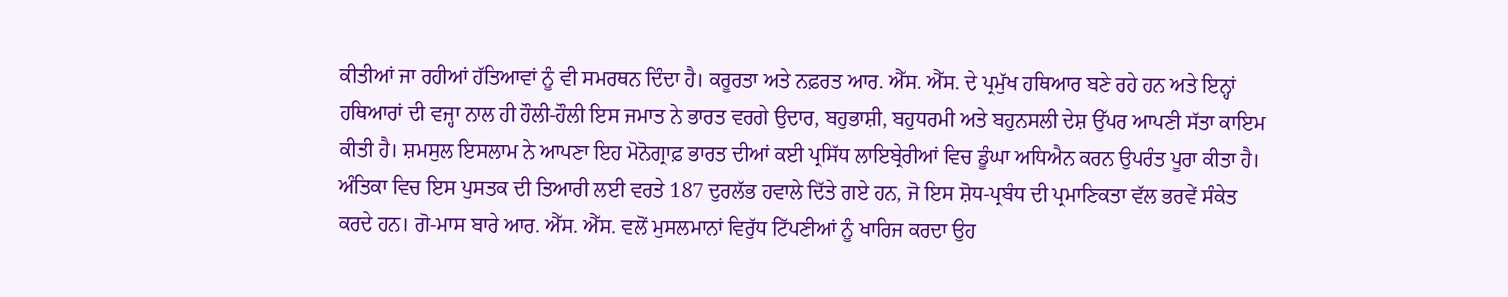ਕੀਤੀਆਂ ਜਾ ਰਹੀਆਂ ਹੱਤਿਆਵਾਂ ਨੂੰ ਵੀ ਸਮਰਥਨ ਦਿੰਦਾ ਹੈ। ਕਰੂਰਤਾ ਅਤੇ ਨਫ਼ਰਤ ਆਰ. ਐੱਸ. ਐੱਸ. ਦੇ ਪ੍ਰਮੁੱਖ ਹਥਿਆਰ ਬਣੇ ਰਹੇ ਹਨ ਅਤੇ ਇਨ੍ਹਾਂ ਹਥਿਆਰਾਂ ਦੀ ਵਜ੍ਹਾ ਨਾਲ ਹੀ ਹੌਲੀ-ਹੌਲੀ ਇਸ ਜਮਾਤ ਨੇ ਭਾਰਤ ਵਰਗੇ ਉਦਾਰ, ਬਹੁਭਾਸ਼ੀ, ਬਹੁਧਰਮੀ ਅਤੇ ਬਹੁਨਸਲੀ ਦੇਸ਼ ਉੱਪਰ ਆਪਣੀ ਸੱਤਾ ਕਾਇਮ ਕੀਤੀ ਹੈ। ਸ਼ਮਸੁਲ ਇਸਲਾਮ ਨੇ ਆਪਣਾ ਇਹ ਮੋਨੋਗ੍ਰਾਫ਼ ਭਾਰਤ ਦੀਆਂ ਕਈ ਪ੍ਰਸਿੱਧ ਲਾਇਬ੍ਰੇਰੀਆਂ ਵਿਚ ਡੂੰਘਾ ਅਧਿਐਨ ਕਰਨ ਉਪਰੰਤ ਪੂਰਾ ਕੀਤਾ ਹੈ। ਅੰਤਿਕਾ ਵਿਚ ਇਸ ਪੁਸਤਕ ਦੀ ਤਿਆਰੀ ਲਈ ਵਰਤੇ 187 ਦੁਰਲੱਭ ਹਵਾਲੇ ਦਿੱਤੇ ਗਏ ਹਨ, ਜੋ ਇਸ ਸ਼ੋਧ-ਪ੍ਰਬੰਧ ਦੀ ਪ੍ਰਮਾਣਿਕਤਾ ਵੱਲ ਭਰਵੇਂ ਸੰਕੇਤ ਕਰਦੇ ਹਨ। ਗੋ-ਮਾਸ ਬਾਰੇ ਆਰ. ਐੱਸ. ਐੱਸ. ਵਲੋਂ ਮੁਸਲਮਾਨਾਂ ਵਿਰੁੱਧ ਟਿੱਪਣੀਆਂ ਨੂੰ ਖਾਰਿਜ ਕਰਦਾ ਉਹ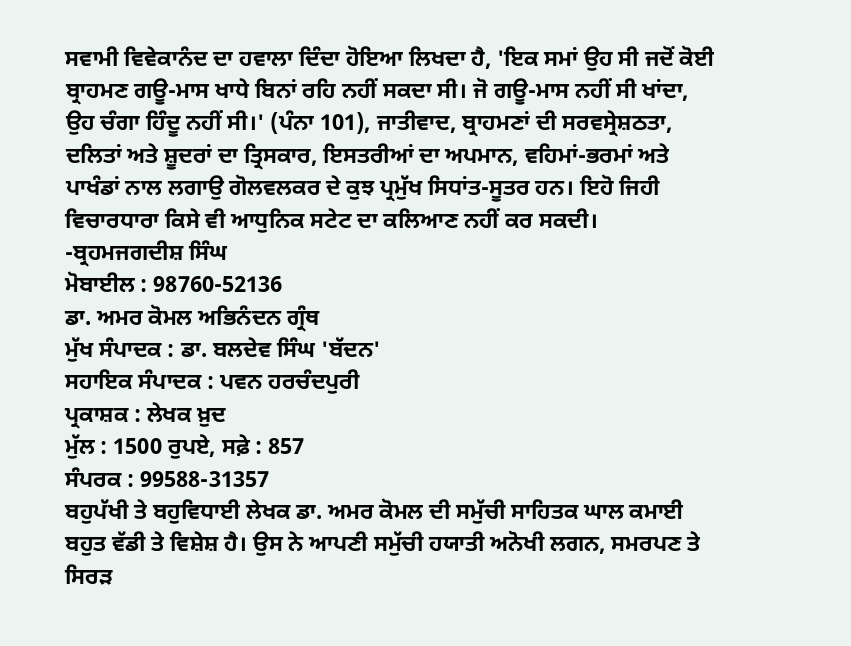ਸਵਾਮੀ ਵਿਵੇਕਾਨੰਦ ਦਾ ਹਵਾਲਾ ਦਿੰਦਾ ਹੋਇਆ ਲਿਖਦਾ ਹੈ, 'ਇਕ ਸਮਾਂ ਉਹ ਸੀ ਜਦੋਂ ਕੋਈ ਬ੍ਰਾਹਮਣ ਗਊ-ਮਾਸ ਖਾਧੇ ਬਿਨਾਂ ਰਹਿ ਨਹੀਂ ਸਕਦਾ ਸੀ। ਜੋ ਗਊ-ਮਾਸ ਨਹੀਂ ਸੀ ਖਾਂਦਾ, ਉਹ ਚੰਗਾ ਹਿੰਦੂ ਨਹੀਂ ਸੀ।' (ਪੰਨਾ 101), ਜਾਤੀਵਾਦ, ਬ੍ਰਾਹਮਣਾਂ ਦੀ ਸਰਵਸ੍ਰੇਸ਼ਠਤਾ, ਦਲਿਤਾਂ ਅਤੇ ਸ਼ੂਦਰਾਂ ਦਾ ਤ੍ਰਿਸਕਾਰ, ਇਸਤਰੀਆਂ ਦਾ ਅਪਮਾਨ, ਵਹਿਮਾਂ-ਭਰਮਾਂ ਅਤੇ ਪਾਖੰਡਾਂ ਨਾਲ ਲਗਾਉ ਗੋਲਵਲਕਰ ਦੇ ਕੁਝ ਪ੍ਰਮੁੱਖ ਸਿਧਾਂਤ-ਸੂਤਰ ਹਨ। ਇਹੋ ਜਿਹੀ ਵਿਚਾਰਧਾਰਾ ਕਿਸੇ ਵੀ ਆਧੁਨਿਕ ਸਟੇਟ ਦਾ ਕਲਿਆਣ ਨਹੀਂ ਕਰ ਸਕਦੀ।
-ਬ੍ਰਹਮਜਗਦੀਸ਼ ਸਿੰਘ
ਮੋਬਾਈਲ : 98760-52136
ਡਾ. ਅਮਰ ਕੋਮਲ ਅਭਿਨੰਦਨ ਗ੍ਰੰਥ
ਮੁੱਖ ਸੰਪਾਦਕ : ਡਾ. ਬਲਦੇਵ ਸਿੰਘ 'ਬੱਦਨ'
ਸਹਾਇਕ ਸੰਪਾਦਕ : ਪਵਨ ਹਰਚੰਦਪੁਰੀ
ਪ੍ਰਕਾਸ਼ਕ : ਲੇਖਕ ਖ਼ੁਦ
ਮੁੱਲ : 1500 ਰੁਪਏ, ਸਫ਼ੇ : 857
ਸੰਪਰਕ : 99588-31357
ਬਹੁਪੱਖੀ ਤੇ ਬਹੁਵਿਧਾਈ ਲੇਖਕ ਡਾ. ਅਮਰ ਕੋਮਲ ਦੀ ਸਮੁੱਚੀ ਸਾਹਿਤਕ ਘਾਲ ਕਮਾਈ ਬਹੁਤ ਵੱਡੀ ਤੇ ਵਿਸ਼ੇਸ਼ ਹੈ। ਉਸ ਨੇ ਆਪਣੀ ਸਮੁੱਚੀ ਹਯਾਤੀ ਅਨੋਖੀ ਲਗਨ, ਸਮਰਪਣ ਤੇ ਸਿਰੜ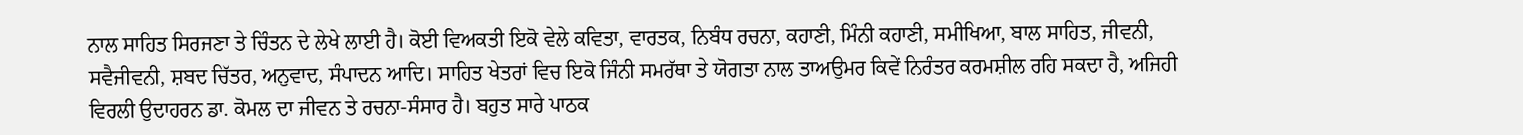ਨਾਲ ਸਾਹਿਤ ਸਿਰਜਣਾ ਤੇ ਚਿੰਤਨ ਦੇ ਲੇਖੇ ਲਾਈ ਹੈ। ਕੋਈ ਵਿਅਕਤੀ ਇਕੋ ਵੇਲੇ ਕਵਿਤਾ, ਵਾਰਤਕ, ਨਿਬੰਧ ਰਚਨਾ, ਕਹਾਣੀ, ਮਿੰਨੀ ਕਹਾਣੀ, ਸਮੀਖਿਆ, ਬਾਲ ਸਾਹਿਤ, ਜੀਵਨੀ, ਸਵੈਜੀਵਨੀ, ਸ਼ਬਦ ਚਿੱਤਰ, ਅਨੁਵਾਦ, ਸੰਪਾਦਨ ਆਦਿ। ਸਾਹਿਤ ਖੇਤਰਾਂ ਵਿਚ ਇਕੋ ਜਿੰਨੀ ਸਮਰੱਥਾ ਤੇ ਯੋਗਤਾ ਨਾਲ ਤਾਅਉਮਰ ਕਿਵੇਂ ਨਿਰੰਤਰ ਕਰਮਸ਼ੀਲ ਰਹਿ ਸਕਦਾ ਹੈ, ਅਜਿਹੀ ਵਿਰਲੀ ਉਦਾਹਰਨ ਡਾ. ਕੋਮਲ ਦਾ ਜੀਵਨ ਤੇ ਰਚਨਾ-ਸੰਸਾਰ ਹੈ। ਬਹੁਤ ਸਾਰੇ ਪਾਠਕ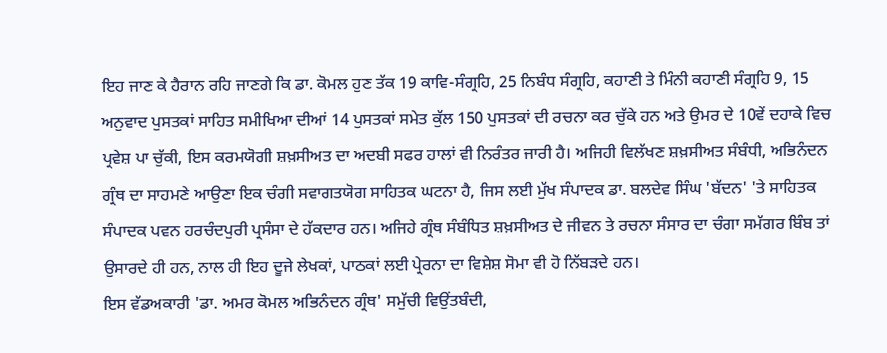ਇਹ ਜਾਣ ਕੇ ਹੈਰਾਨ ਰਹਿ ਜਾਣਗੇ ਕਿ ਡਾ. ਕੋਮਲ ਹੁਣ ਤੱਕ 19 ਕਾਵਿ-ਸੰਗ੍ਰਹਿ, 25 ਨਿਬੰਧ ਸੰਗ੍ਰਹਿ, ਕਹਾਣੀ ਤੇ ਮਿੰਨੀ ਕਹਾਣੀ ਸੰਗ੍ਰਹਿ 9, 15 ਅਨੁਵਾਦ ਪੁਸਤਕਾਂ ਸਾਹਿਤ ਸਮੀਖਿਆ ਦੀਆਂ 14 ਪੁਸਤਕਾਂ ਸਮੇਤ ਕੁੱਲ 150 ਪੁਸਤਕਾਂ ਦੀ ਰਚਨਾ ਕਰ ਚੁੱਕੇ ਹਨ ਅਤੇ ਉਮਰ ਦੇ 10ਵੇਂ ਦਹਾਕੇ ਵਿਚ ਪ੍ਰਵੇਸ਼ ਪਾ ਚੁੱਕੀ, ਇਸ ਕਰਮਯੋਗੀ ਸ਼ਖ਼ਸੀਅਤ ਦਾ ਅਦਬੀ ਸਫਰ ਹਾਲਾਂ ਵੀ ਨਿਰੰਤਰ ਜਾਰੀ ਹੈ। ਅਜਿਹੀ ਵਿਲੱਖਣ ਸ਼ਖ਼ਸੀਅਤ ਸੰਬੰਧੀ, ਅਭਿਨੰਦਨ ਗ੍ਰੰਥ ਦਾ ਸਾਹਮਣੇ ਆਉਣਾ ਇਕ ਚੰਗੀ ਸਵਾਗਤਯੋਗ ਸਾਹਿਤਕ ਘਟਨਾ ਹੈ, ਜਿਸ ਲਈ ਮੁੱਖ ਸੰਪਾਦਕ ਡਾ. ਬਲਦੇਵ ਸਿੰਘ 'ਬੱਦਨ' 'ਤੇ ਸਾਹਿਤਕ ਸੰਪਾਦਕ ਪਵਨ ਹਰਚੰਦਪੁਰੀ ਪ੍ਰਸੰਸਾ ਦੇ ਹੱਕਦਾਰ ਹਨ। ਅਜਿਹੇ ਗ੍ਰੰਥ ਸੰਬੰਧਿਤ ਸ਼ਖ਼ਸੀਅਤ ਦੇ ਜੀਵਨ ਤੇ ਰਚਨਾ ਸੰਸਾਰ ਦਾ ਚੰਗਾ ਸਮੱਗਰ ਬਿੰਬ ਤਾਂ ਉਸਾਰਦੇ ਹੀ ਹਨ, ਨਾਲ ਹੀ ਇਹ ਦੂਜੇ ਲੇਖਕਾਂ, ਪਾਠਕਾਂ ਲਈ ਪ੍ਰੇਰਨਾ ਦਾ ਵਿਸ਼ੇਸ਼ ਸੋਮਾ ਵੀ ਹੋ ਨਿੱਬੜਦੇ ਹਨ।
ਇਸ ਵੱਡਅਕਾਰੀ 'ਡਾ. ਅਮਰ ਕੋਮਲ ਅਭਿਨੰਦਨ ਗ੍ਰੰਥ' ਸਮੁੱਚੀ ਵਿਉਂਤਬੰਦੀ,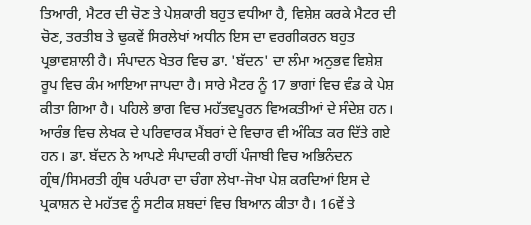ਤਿਆਰੀ, ਮੈਟਰ ਦੀ ਚੋਣ ਤੇ ਪੇਸ਼ਕਾਰੀ ਬਹੁਤ ਵਧੀਆ ਹੈ, ਵਿਸ਼ੇਸ਼ ਕਰਕੇ ਮੈਟਰ ਦੀ ਚੋਣ, ਤਰਤੀਬ ਤੇ ਢੁਕਵੇਂ ਸਿਰਲੇਖਾਂ ਅਧੀਨ ਇਸ ਦਾ ਵਰਗੀਕਰਨ ਬਹੁਤ ਪ੍ਰਭਾਵਸ਼ਾਲੀ ਹੈ। ਸੰਪਾਦਨ ਖੇਤਰ ਵਿਚ ਡਾ. 'ਬੱਦਨ' ਦਾ ਲੰਮਾ ਅਨੁਭਵ ਵਿਸ਼ੇਸ਼ ਰੂਪ ਵਿਚ ਕੰਮ ਆਇਆ ਜਾਪਦਾ ਹੈ। ਸਾਰੇ ਮੈਟਰ ਨੂੰ 17 ਭਾਗਾਂ ਵਿਚ ਵੰਡ ਕੇ ਪੇਸ਼ ਕੀਤਾ ਗਿਆ ਹੈ। ਪਹਿਲੇ ਭਾਗ ਵਿਚ ਮਹੱਤਵਪੂਰਨ ਵਿਅਕਤੀਆਂ ਦੇ ਸੰਦੇਸ਼ ਹਨ। ਆਰੰਭ ਵਿਚ ਲੇਖਕ ਦੇ ਪਰਿਵਾਰਕ ਮੈਂਬਰਾਂ ਦੇ ਵਿਚਾਰ ਵੀ ਅੰਕਿਤ ਕਰ ਦਿੱਤੇ ਗਏ ਹਨ। ਡਾ. ਬੱਦਨ ਨੇ ਆਪਣੇ ਸੰਪਾਦਕੀ ਰਾਹੀਂ ਪੰਜਾਬੀ ਵਿਚ ਅਭਿਨੰਦਨ ਗ੍ਰੰਥ/ਸਿਮਰਤੀ ਗ੍ਰੰਥ ਪਰੰਪਰਾ ਦਾ ਚੰਗਾ ਲੇਖਾ-ਜੋਖਾ ਪੇਸ਼ ਕਰਦਿਆਂ ਇਸ ਦੇ ਪ੍ਰਕਾਸ਼ਨ ਦੇ ਮਹੱਤਵ ਨੂੰ ਸਟੀਕ ਸ਼ਬਦਾਂ ਵਿਚ ਬਿਆਨ ਕੀਤਾ ਹੈ। 16ਵੇਂ ਤੇ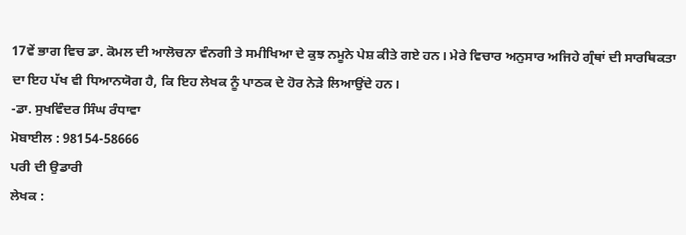17ਵੇਂ ਭਾਗ ਵਿਚ ਡਾ. ਕੋਮਲ ਦੀ ਆਲੋਚਨਾ ਵੰਨਗੀ ਤੇ ਸਮੀਖਿਆ ਦੇ ਕੁਝ ਨਮੂਨੇ ਪੇਸ਼ ਕੀਤੇ ਗਏ ਹਨ। ਮੇਰੇ ਵਿਚਾਰ ਅਨੁਸਾਰ ਅਜਿਹੇ ਗ੍ਰੰਥਾਂ ਦੀ ਸਾਰਥਿਕਤਾ ਦਾ ਇਹ ਪੱਖ ਵੀ ਧਿਆਨਯੋਗ ਹੈ, ਕਿ ਇਹ ਲੇਖਕ ਨੂੰ ਪਾਠਕ ਦੇ ਹੋਰ ਨੇੜੇ ਲਿਆਉਂਦੇ ਹਨ।
-ਡਾ. ਸੁਖਵਿੰਦਰ ਸਿੰਘ ਰੰਧਾਵਾ
ਮੋਬਾਈਲ : 98154-58666
ਪਰੀ ਦੀ ਉਡਾਰੀ
ਲੇਖਕ :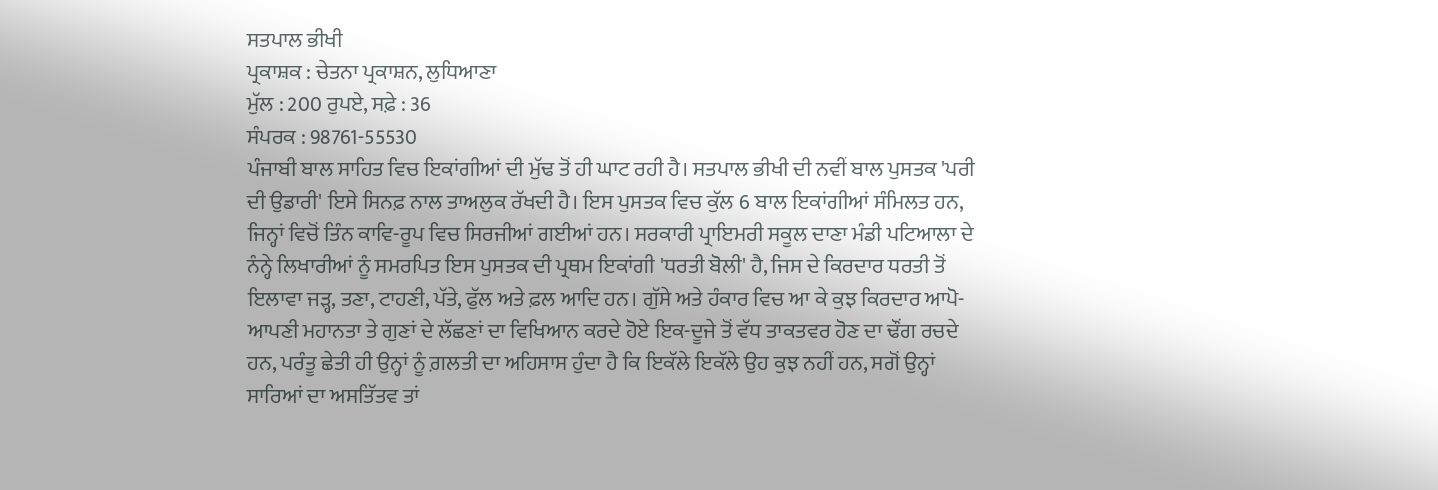ਸਤਪਾਲ ਭੀਖੀ
ਪ੍ਰਕਾਸ਼ਕ : ਚੇਤਨਾ ਪ੍ਰਕਾਸ਼ਨ, ਲੁਧਿਆਣਾ
ਮੁੱਲ : 200 ਰੁਪਏ, ਸਫ਼ੇ : 36
ਸੰਪਰਕ : 98761-55530
ਪੰਜਾਬੀ ਬਾਲ ਸਾਹਿਤ ਵਿਚ ਇਕਾਂਗੀਆਂ ਦੀ ਮੁੱਢ ਤੋਂ ਹੀ ਘਾਟ ਰਹੀ ਹੈ। ਸਤਪਾਲ ਭੀਖੀ ਦੀ ਨਵੀਂ ਬਾਲ ਪੁਸਤਕ 'ਪਰੀ ਦੀ ਉਡਾਰੀ' ਇਸੇ ਸਿਨਫ਼ ਨਾਲ ਤਾਅਲੁਕ ਰੱਖਦੀ ਹੈ। ਇਸ ਪੁਸਤਕ ਵਿਚ ਕੁੱਲ 6 ਬਾਲ ਇਕਾਂਗੀਆਂ ਸੰਮਿਲਤ ਹਨ, ਜਿਨ੍ਹਾਂ ਵਿਚੋਂ ਤਿੰਨ ਕਾਵਿ-ਰੂਪ ਵਿਚ ਸਿਰਜੀਆਂ ਗਈਆਂ ਹਨ। ਸਰਕਾਰੀ ਪ੍ਰਾਇਮਰੀ ਸਕੂਲ ਦਾਣਾ ਮੰਡੀ ਪਟਿਆਲਾ ਦੇ ਨੰਨ੍ਹੇ ਲਿਖਾਰੀਆਂ ਨੂੰ ਸਮਰਪਿਤ ਇਸ ਪੁਸਤਕ ਦੀ ਪ੍ਰਥਮ ਇਕਾਂਗੀ 'ਧਰਤੀ ਬੋਲੀ' ਹੈ, ਜਿਸ ਦੇ ਕਿਰਦਾਰ ਧਰਤੀ ਤੋਂ ਇਲਾਵਾ ਜੜ੍ਹ, ਤਣਾ, ਟਾਹਣੀ, ਪੱਤੇ, ਫੁੱਲ ਅਤੇ ਫ਼ਲ ਆਦਿ ਹਨ। ਗੁੱਸੇ ਅਤੇ ਹੰਕਾਰ ਵਿਚ ਆ ਕੇ ਕੁਝ ਕਿਰਦਾਰ ਆਪੋ-ਆਪਣੀ ਮਹਾਨਤਾ ਤੇ ਗੁਣਾਂ ਦੇ ਲੱਛਣਾਂ ਦਾ ਵਿਖਿਆਨ ਕਰਦੇ ਹੋਏ ਇਕ-ਦੂਜੇ ਤੋਂ ਵੱਧ ਤਾਕਤਵਰ ਹੋਣ ਦਾ ਢੌਂਗ ਰਚਦੇ ਹਨ, ਪਰੰਤੂ ਛੇਤੀ ਹੀ ਉਨ੍ਹਾਂ ਨੂੰ ਗ਼ਲਤੀ ਦਾ ਅਹਿਸਾਸ ਹੁੰਦਾ ਹੈ ਕਿ ਇਕੱਲੇ ਇਕੱਲੇ ਉਹ ਕੁਝ ਨਹੀਂ ਹਨ, ਸਗੋਂ ਉਨ੍ਹਾਂ ਸਾਰਿਆਂ ਦਾ ਅਸਤਿੱਤਵ ਤਾਂ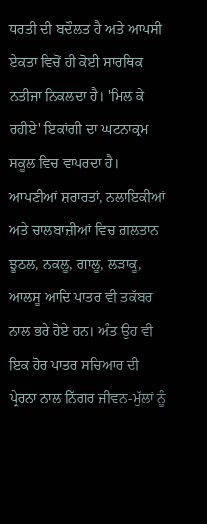ਧਰਤੀ ਦੀ ਬਦੌਲਤ ਹੈ ਅਤੇ ਆਪਸੀ ਏਕਤਾ ਵਿਚੋਂ ਹੀ ਕੋਈ ਸਾਰਥਿਕ ਨਤੀਜਾ ਨਿਕਲਦਾ ਹੈ। 'ਮਿਲ ਕੇ ਰਹੀਏ' ਇਕਾਂਗੀ ਦਾ ਘਟਨਾਕ੍ਰਮ ਸਕੂਲ ਵਿਚ ਵਾਪਰਦਾ ਹੈ। ਆਪਣੀਆਂ ਸ਼ਰਾਰਤਾਂ, ਨਲਾਇਕੀਆਂ ਅਤੇ ਚਾਲਬਾਜ਼ੀਆਂ ਵਿਚ ਗ਼ਲਤਾਨ ਝੂਠਲ, ਨਕਲੂ, ਗਾਲੂ, ਲੜਾਕੂ, ਆਲਸੂ ਆਦਿ ਪਾਤਰ ਵੀ ਤਕੱਬਰ ਨਾਲ ਭਰੇ ਹੋਏ ਹਨ। ਅੰਤ ਉਹ ਵੀ ਇਕ ਹੋਰ ਪਾਤਰ ਸਚਿਆਰ ਦੀ ਪ੍ਰੇਰਨਾ ਨਾਲ ਨਿੱਗਰ ਜੀਵਨ-ਮੁੱਲਾਂ ਨੂੰ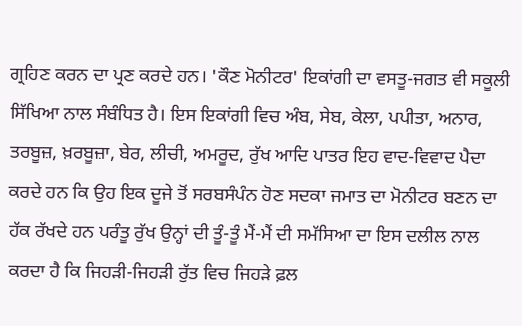ਗ੍ਰਹਿਣ ਕਰਨ ਦਾ ਪ੍ਰਣ ਕਰਦੇ ਹਨ। 'ਕੌਣ ਮੋਨੀਟਰ' ਇਕਾਂਗੀ ਦਾ ਵਸਤੂ-ਜਗਤ ਵੀ ਸਕੂਲੀ ਸਿੱਖਿਆ ਨਾਲ ਸੰਬੰਧਿਤ ਹੈ। ਇਸ ਇਕਾਂਗੀ ਵਿਚ ਅੰਬ, ਸੇਬ, ਕੇਲਾ, ਪਪੀਤਾ, ਅਨਾਰ, ਤਰਬੂਜ਼, ਖ਼ਰਬੂਜ਼ਾ, ਬੇਰ, ਲੀਚੀ, ਅਮਰੂਦ, ਰੁੱਖ ਆਦਿ ਪਾਤਰ ਇਹ ਵਾਦ-ਵਿਵਾਦ ਪੈਦਾ ਕਰਦੇ ਹਨ ਕਿ ਉਹ ਇਕ ਦੂਜੇ ਤੋਂ ਸਰਬਸੰਪੰਨ ਹੋਣ ਸਦਕਾ ਜਮਾਤ ਦਾ ਮੋਨੀਟਰ ਬਣਨ ਦਾ ਹੱਕ ਰੱਖਦੇ ਹਨ ਪਰੰਤੂ ਰੁੱਖ ਉਨ੍ਹਾਂ ਦੀ ਤੂੰ-ਤੂੰ ਮੈਂ-ਮੈਂ ਦੀ ਸਮੱਸਿਆ ਦਾ ਇਸ ਦਲੀਲ ਨਾਲ ਕਰਦਾ ਹੈ ਕਿ ਜਿਹੜੀ-ਜਿਹੜੀ ਰੁੱਤ ਵਿਚ ਜਿਹੜੇ ਫ਼ਲ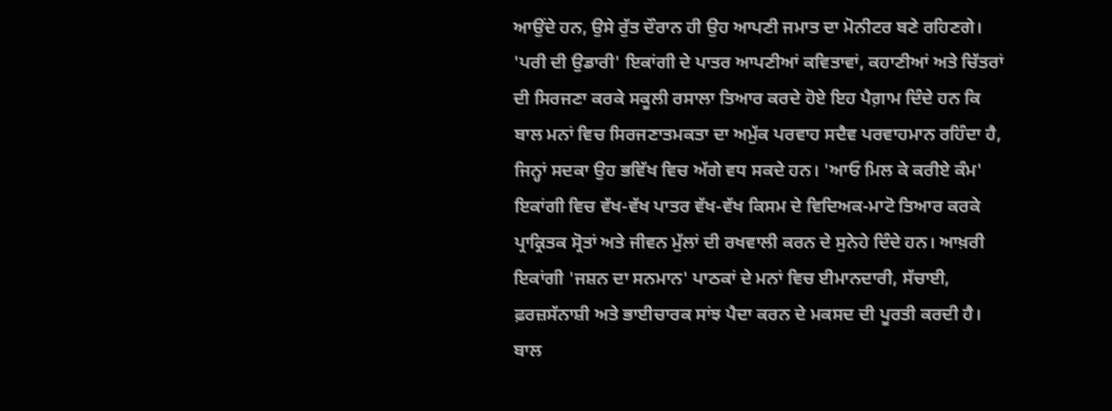ਆਉਂਦੇ ਹਨ, ਉਸੇ ਰੁੱਤ ਦੌਰਾਨ ਹੀ ਉਹ ਆਪਣੀ ਜਮਾਤ ਦਾ ਮੋਨੀਟਰ ਬਣੇ ਰਹਿਣਗੇ। 'ਪਰੀ ਦੀ ਉਡਾਰੀ' ਇਕਾਂਗੀ ਦੇ ਪਾਤਰ ਆਪਣੀਆਂ ਕਵਿਤਾਵਾਂ, ਕਹਾਣੀਆਂ ਅਤੇ ਚਿੱਤਰਾਂ ਦੀ ਸਿਰਜਣਾ ਕਰਕੇ ਸਕੂਲੀ ਰਸਾਲਾ ਤਿਆਰ ਕਰਦੇ ਹੋਏ ਇਹ ਪੈਗ਼ਾਮ ਦਿੰਦੇ ਹਨ ਕਿ ਬਾਲ ਮਨਾਂ ਵਿਚ ਸਿਰਜਣਾਤਮਕਤਾ ਦਾ ਅਮੁੱਕ ਪਰਵਾਹ ਸਦੈਵ ਪਰਵਾਹਮਾਨ ਰਹਿੰਦਾ ਹੈ, ਜਿਨ੍ਹਾਂ ਸਦਕਾ ਉਹ ਭਵਿੱਖ ਵਿਚ ਅੱਗੇ ਵਧ ਸਕਦੇ ਹਨ। 'ਆਓ ਮਿਲ ਕੇ ਕਰੀਏ ਕੰਮ' ਇਕਾਂਗੀ ਵਿਚ ਵੱਖ-ਵੱਖ ਪਾਤਰ ਵੱਖ-ਵੱਖ ਕਿਸਮ ਦੇ ਵਿਦਿਅਕ-ਮਾਟੋ ਤਿਆਰ ਕਰਕੇ ਪ੍ਰਾਕ੍ਰਿਤਕ ਸ੍ਰੋਤਾਂ ਅਤੇ ਜੀਵਨ ਮੁੱਲਾਂ ਦੀ ਰਖਵਾਲੀ ਕਰਨ ਦੇ ਸੁਨੇਹੇ ਦਿੰਦੇ ਹਨ। ਆਖ਼ਰੀ ਇਕਾਂਗੀ 'ਜਸ਼ਨ ਦਾ ਸਨਮਾਨ' ਪਾਠਕਾਂ ਦੇ ਮਨਾਂ ਵਿਚ ਈਮਾਨਦਾਰੀ, ਸੱਚਾਈ, ਫ਼ਰਜ਼ਸੱਨਾਸ਼ੀ ਅਤੇ ਭਾਈਚਾਰਕ ਸਾਂਝ ਪੈਦਾ ਕਰਨ ਦੇ ਮਕਸਦ ਦੀ ਪੂਰਤੀ ਕਰਦੀ ਹੈ। ਬਾਲ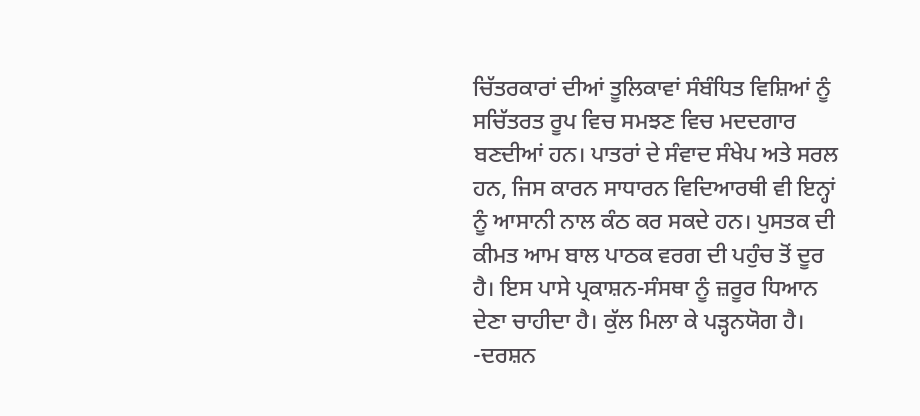ਚਿੱਤਰਕਾਰਾਂ ਦੀਆਂ ਤੂਲਿਕਾਵਾਂ ਸੰਬੰਧਿਤ ਵਿਸ਼ਿਆਂ ਨੂੰ ਸਚਿੱਤਰਤ ਰੂਪ ਵਿਚ ਸਮਝਣ ਵਿਚ ਮਦਦਗਾਰ ਬਣਦੀਆਂ ਹਨ। ਪਾਤਰਾਂ ਦੇ ਸੰਵਾਦ ਸੰਖੇਪ ਅਤੇ ਸਰਲ ਹਨ, ਜਿਸ ਕਾਰਨ ਸਾਧਾਰਨ ਵਿਦਿਆਰਥੀ ਵੀ ਇਨ੍ਹਾਂ ਨੂੰ ਆਸਾਨੀ ਨਾਲ ਕੰਠ ਕਰ ਸਕਦੇ ਹਨ। ਪੁਸਤਕ ਦੀ ਕੀਮਤ ਆਮ ਬਾਲ ਪਾਠਕ ਵਰਗ ਦੀ ਪਹੁੰਚ ਤੋਂ ਦੂਰ ਹੈ। ਇਸ ਪਾਸੇ ਪ੍ਰਕਾਸ਼ਨ-ਸੰਸਥਾ ਨੂੰ ਜ਼ਰੂਰ ਧਿਆਨ ਦੇਣਾ ਚਾਹੀਦਾ ਹੈ। ਕੁੱਲ ਮਿਲਾ ਕੇ ਪੜ੍ਹਨਯੋਗ ਹੈ।
-ਦਰਸ਼ਨ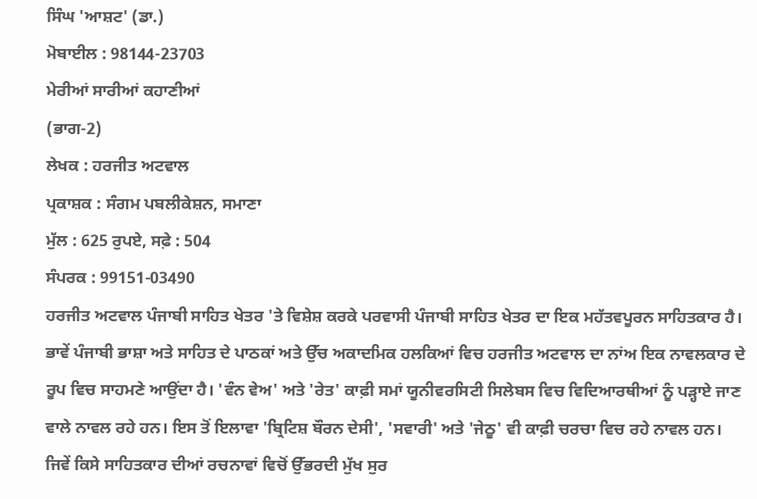ਸਿੰਘ 'ਆਸ਼ਟ' (ਡਾ.)
ਮੋਬਾਈਲ : 98144-23703
ਮੇਰੀਆਂ ਸਾਰੀਆਂ ਕਹਾਣੀਆਂ
(ਭਾਗ-2)
ਲੇਖਕ : ਹਰਜੀਤ ਅਟਵਾਲ
ਪ੍ਰਕਾਸ਼ਕ : ਸੰਗਮ ਪਬਲੀਕੇਸ਼ਨ, ਸਮਾਣਾ
ਮੁੱਲ : 625 ਰੁਪਏ, ਸਫ਼ੇ : 504
ਸੰਪਰਕ : 99151-03490
ਹਰਜੀਤ ਅਟਵਾਲ ਪੰਜਾਬੀ ਸਾਹਿਤ ਖੇਤਰ 'ਤੇ ਵਿਸ਼ੇਸ਼ ਕਰਕੇ ਪਰਵਾਸੀ ਪੰਜਾਬੀ ਸਾਹਿਤ ਖੇਤਰ ਦਾ ਇਕ ਮਹੱਤਵਪੂਰਨ ਸਾਹਿਤਕਾਰ ਹੈ। ਭਾਵੇਂ ਪੰਜਾਬੀ ਭਾਸ਼ਾ ਅਤੇ ਸਾਹਿਤ ਦੇ ਪਾਠਕਾਂ ਅਤੇ ਉੱਚ ਅਕਾਦਮਿਕ ਹਲਕਿਆਂ ਵਿਚ ਹਰਜੀਤ ਅਟਵਾਲ ਦਾ ਨਾਂਅ ਇਕ ਨਾਵਲਕਾਰ ਦੇ ਰੂਪ ਵਿਚ ਸਾਹਮਣੇ ਆਉਂਦਾ ਹੈ। 'ਵੰਨ ਵੇਅ' ਅਤੇ 'ਰੇਤ' ਕਾਫ਼ੀ ਸਮਾਂ ਯੂਨੀਵਰਸਿਟੀ ਸਿਲੇਬਸ ਵਿਚ ਵਿਦਿਆਰਥੀਆਂ ਨੂੰ ਪੜ੍ਹਾਏ ਜਾਣ ਵਾਲੇ ਨਾਵਲ ਰਹੇ ਹਨ। ਇਸ ਤੋਂ ਇਲਾਵਾ 'ਬ੍ਰਿਟਿਸ਼ ਬੌਰਨ ਦੇਸੀ', 'ਸਵਾਰੀ' ਅਤੇ 'ਜੇਠੂ' ਵੀ ਕਾਫ਼ੀ ਚਰਚਾ ਵਿਚ ਰਹੇ ਨਾਵਲ ਹਨ। ਜਿਵੇਂ ਕਿਸੇ ਸਾਹਿਤਕਾਰ ਦੀਆਂ ਰਚਨਾਵਾਂ ਵਿਚੋਂ ਉੱਭਰਦੀ ਮੁੱਖ ਸੁਰ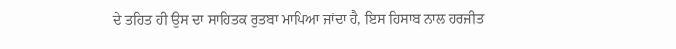ਦੇ ਤਹਿਤ ਹੀ ਉਸ ਦਾ ਸਾਹਿਤਕ ਰੁਤਬਾ ਮਾਪਿਆ ਜਾਂਦਾ ਹੈ, ਇਸ ਹਿਸਾਬ ਨਾਲ ਹਰਜੀਤ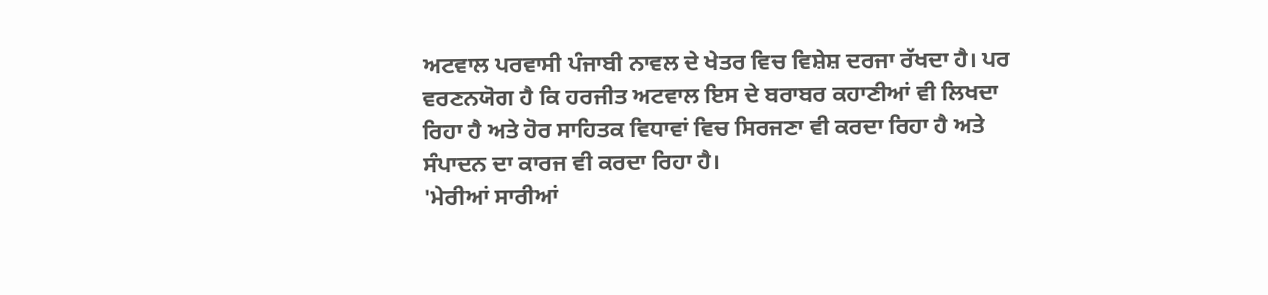ਅਟਵਾਲ ਪਰਵਾਸੀ ਪੰਜਾਬੀ ਨਾਵਲ ਦੇ ਖੇਤਰ ਵਿਚ ਵਿਸ਼ੇਸ਼ ਦਰਜਾ ਰੱਖਦਾ ਹੈ। ਪਰ ਵਰਣਨਯੋਗ ਹੈ ਕਿ ਹਰਜੀਤ ਅਟਵਾਲ ਇਸ ਦੇ ਬਰਾਬਰ ਕਹਾਣੀਆਂ ਵੀ ਲਿਖਦਾ ਰਿਹਾ ਹੈ ਅਤੇ ਹੋਰ ਸਾਹਿਤਕ ਵਿਧਾਵਾਂ ਵਿਚ ਸਿਰਜਣਾ ਵੀ ਕਰਦਾ ਰਿਹਾ ਹੈ ਅਤੇ ਸੰਪਾਦਨ ਦਾ ਕਾਰਜ ਵੀ ਕਰਦਾ ਰਿਹਾ ਹੈ।
'ਮੇਰੀਆਂ ਸਾਰੀਆਂ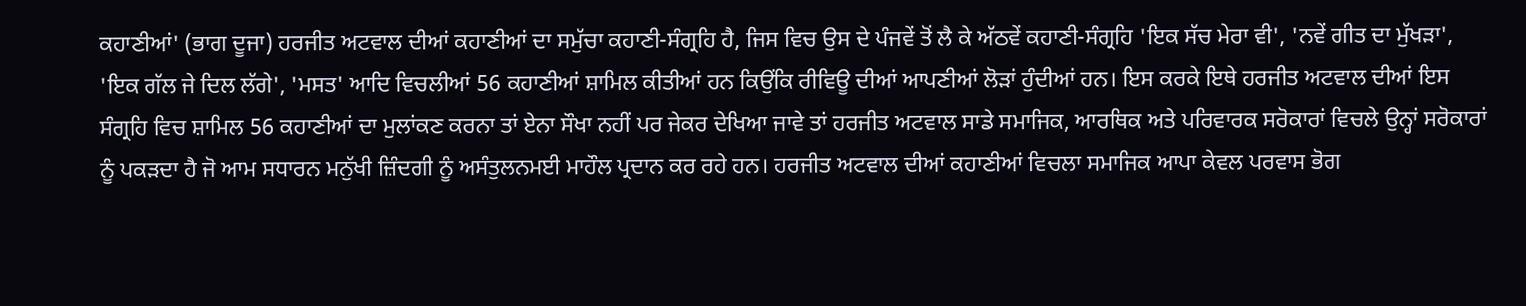ਕਹਾਣੀਆਂ' (ਭਾਗ ਦੂਜਾ) ਹਰਜੀਤ ਅਟਵਾਲ ਦੀਆਂ ਕਹਾਣੀਆਂ ਦਾ ਸਮੁੱਚਾ ਕਹਾਣੀ-ਸੰਗ੍ਰਹਿ ਹੈ, ਜਿਸ ਵਿਚ ਉਸ ਦੇ ਪੰਜਵੇਂ ਤੋਂ ਲੈ ਕੇ ਅੱਠਵੇਂ ਕਹਾਣੀ-ਸੰਗ੍ਰਹਿ 'ਇਕ ਸੱਚ ਮੇਰਾ ਵੀ', 'ਨਵੇਂ ਗੀਤ ਦਾ ਮੁੱਖੜਾ', 'ਇਕ ਗੱਲ ਜੇ ਦਿਲ ਲੱਗੇ', 'ਮਸਤ' ਆਦਿ ਵਿਚਲੀਆਂ 56 ਕਹਾਣੀਆਂ ਸ਼ਾਮਿਲ ਕੀਤੀਆਂ ਹਨ ਕਿਉਂਕਿ ਰੀਵਿਊ ਦੀਆਂ ਆਪਣੀਆਂ ਲੋੜਾਂ ਹੁੰਦੀਆਂ ਹਨ। ਇਸ ਕਰਕੇ ਇਥੇ ਹਰਜੀਤ ਅਟਵਾਲ ਦੀਆਂ ਇਸ ਸੰਗ੍ਰਹਿ ਵਿਚ ਸ਼ਾਮਿਲ 56 ਕਹਾਣੀਆਂ ਦਾ ਮੁਲਾਂਕਣ ਕਰਨਾ ਤਾਂ ਏਨਾ ਸੌਖਾ ਨਹੀਂ ਪਰ ਜੇਕਰ ਦੇਖਿਆ ਜਾਵੇ ਤਾਂ ਹਰਜੀਤ ਅਟਵਾਲ ਸਾਡੇ ਸਮਾਜਿਕ, ਆਰਥਿਕ ਅਤੇ ਪਰਿਵਾਰਕ ਸਰੋਕਾਰਾਂ ਵਿਚਲੇ ਉਨ੍ਹਾਂ ਸਰੋਕਾਰਾਂ ਨੂੰ ਪਕੜਦਾ ਹੈ ਜੋ ਆਮ ਸਧਾਰਨ ਮਨੁੱਖੀ ਜ਼ਿੰਦਗੀ ਨੂੰ ਅਸੰਤੁਲਨਮਈ ਮਾਹੌਲ ਪ੍ਰਦਾਨ ਕਰ ਰਹੇ ਹਨ। ਹਰਜੀਤ ਅਟਵਾਲ ਦੀਆਂ ਕਹਾਣੀਆਂ ਵਿਚਲਾ ਸਮਾਜਿਕ ਆਪਾ ਕੇਵਲ ਪਰਵਾਸ ਭੋਗ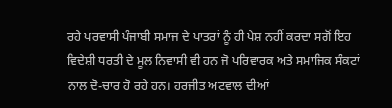ਰਹੇ ਪਰਵਾਸੀ ਪੰਜਾਬੀ ਸਮਾਜ ਦੇ ਪਾਤਰਾਂ ਨੂੰ ਹੀ ਪੇਸ਼ ਨਹੀਂ ਕਰਦਾ ਸਗੋਂ ਇਹ ਵਿਦੇਸ਼ੀ ਧਰਤੀ ਦੇ ਮੂਲ ਨਿਵਾਸੀ ਵੀ ਹਨ ਜੋ ਪਰਿਵਾਰਕ ਅਤੇ ਸਮਾਜਿਕ ਸੰਕਟਾਂ ਨਾਲ ਦੋ-ਚਾਰ ਹੋ ਰਹੇ ਹਨ। ਹਰਜੀਤ ਅਟਵਾਲ ਦੀਆਂ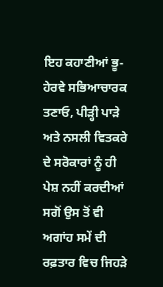ਇਹ ਕਹਾਣੀਆਂ ਭੂ-ਹੇਰਵੇ ਸਭਿਆਚਾਰਕ ਤਣਾਓ, ਪੀੜ੍ਹੀ ਪਾੜੇ ਅਤੇ ਨਸਲੀ ਵਿਤਕਰੇ ਦੇ ਸਰੋਕਾਰਾਂ ਨੂੰ ਹੀ ਪੇਸ਼ ਨਹੀਂ ਕਰਦੀਆਂ ਸਗੋਂ ਉਸ ਤੋਂ ਵੀ ਅਗਾਂਹ ਸਮੇਂ ਦੀ ਰਫ਼ਤਾਰ ਵਿਚ ਜਿਹੜੇ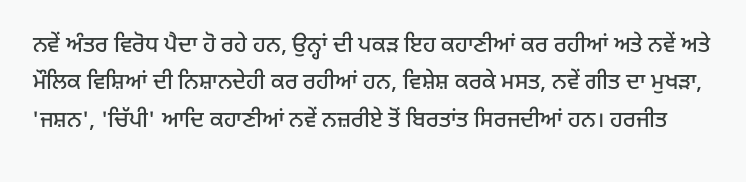ਨਵੇਂ ਅੰਤਰ ਵਿਰੋਧ ਪੈਦਾ ਹੋ ਰਹੇ ਹਨ, ਉਨ੍ਹਾਂ ਦੀ ਪਕੜ ਇਹ ਕਹਾਣੀਆਂ ਕਰ ਰਹੀਆਂ ਅਤੇ ਨਵੇਂ ਅਤੇ ਮੌਲਿਕ ਵਿਸ਼ਿਆਂ ਦੀ ਨਿਸ਼ਾਨਦੇਹੀ ਕਰ ਰਹੀਆਂ ਹਨ, ਵਿਸ਼ੇਸ਼ ਕਰਕੇ ਮਸਤ, ਨਵੇਂ ਗੀਤ ਦਾ ਮੁਖੜਾ, 'ਜਸ਼ਨ', 'ਚਿੱਪੀ' ਆਦਿ ਕਹਾਣੀਆਂ ਨਵੇਂ ਨਜ਼ਰੀਏ ਤੋਂ ਬਿਰਤਾਂਤ ਸਿਰਜਦੀਆਂ ਹਨ। ਹਰਜੀਤ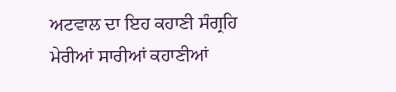ਅਟਵਾਲ ਦਾ ਇਹ ਕਹਾਣੀ ਸੰਗ੍ਰਹਿ ਮੇਰੀਆਂ ਸਾਰੀਆਂ ਕਹਾਣੀਆਂ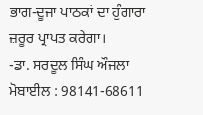ਭਾਗ-ਦੂਜਾ ਪਾਠਕਾਂ ਦਾ ਹੁੰਗਾਰਾ ਜ਼ਰੂਰ ਪ੍ਰਾਪਤ ਕਰੇਗਾ।
-ਡਾ. ਸਰਦੂਲ ਸਿੰਘ ਔਜਲਾ
ਮੋਬਾਈਲ : 98141-68611